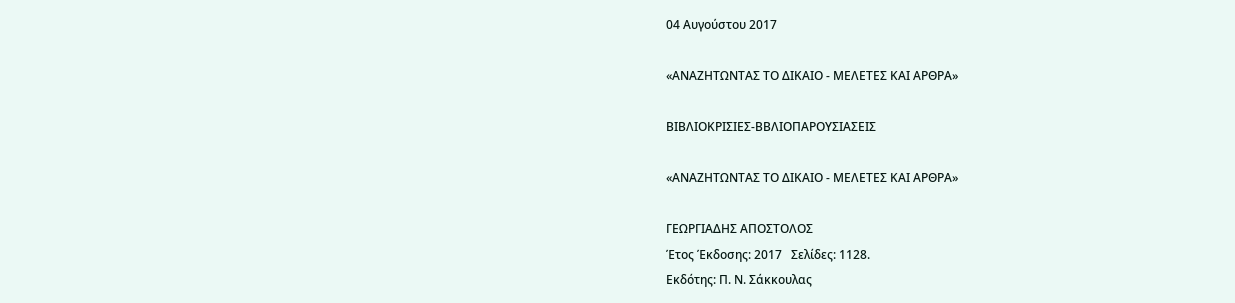04 Αυγούστου 2017

«ΑΝΑΖΗΤΩΝΤΑΣ ΤΟ ΔΙΚΑΙΟ - ΜΕΛΕΤΕΣ ΚΑΙ ΑΡΘΡΑ»

ΒΙΒΛΙΟΚΡΙΣΙΕΣ-ΒΒΛΙΟΠΑΡΟΥΣΙΑΣΕΙΣ

«ΑΝΑΖΗΤΩΝΤΑΣ ΤΟ ΔΙΚΑΙΟ - ΜΕΛΕΤΕΣ ΚΑΙ ΑΡΘΡΑ»

ΓΕΩΡΓΙΑΔΗΣ ΑΠΟΣΤΟΛΟΣ
Έτος Έκδοσης: 2017   Σελίδες: 1128.
Εκδότης: Π. Ν. Σάκκουλας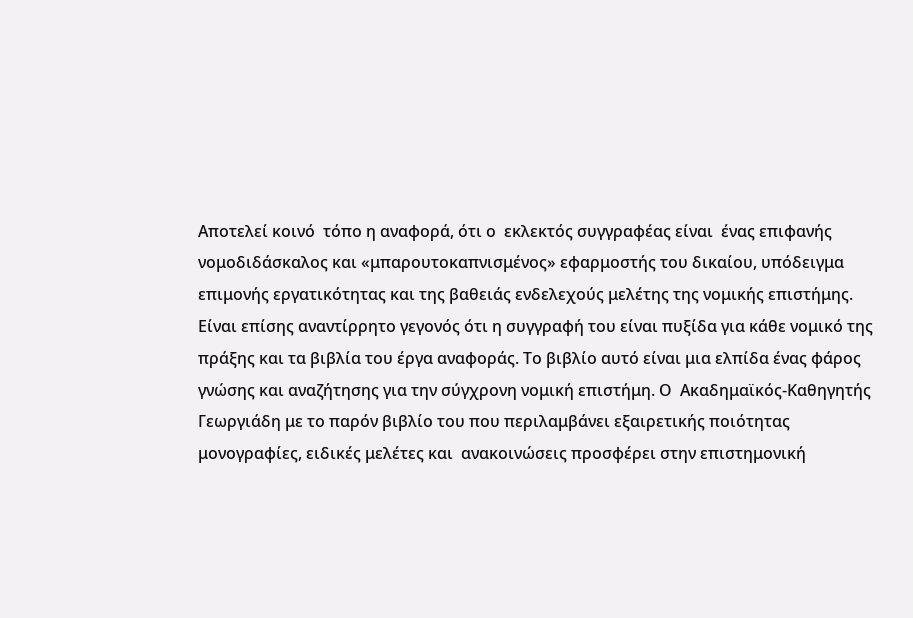Αποτελεί κοινό  τόπο η αναφορά, ότι ο  εκλεκτός συγγραφέας είναι  ένας επιφανής νομοδιδάσκαλος και «μπαρουτοκαπνισμένος» εφαρμοστής του δικαίου, υπόδειγμα επιμονής εργατικότητας και της βαθειάς ενδελεχούς μελέτης της νομικής επιστήμης. Είναι επίσης αναντίρρητο γεγονός ότι η συγγραφή του είναι πυξίδα για κάθε νομικό της πράξης και τα βιβλία του έργα αναφοράς. Το βιβλίο αυτό είναι μια ελπίδα ένας φάρος γνώσης και αναζήτησης για την σύγχρονη νομική επιστήμη. Ο  Ακαδημαϊκός-Καθηγητής Γεωργιάδη με το παρόν βιβλίο του που περιλαμβάνει εξαιρετικής ποιότητας μονογραφίες, ειδικές μελέτες και  ανακοινώσεις προσφέρει στην επιστημονική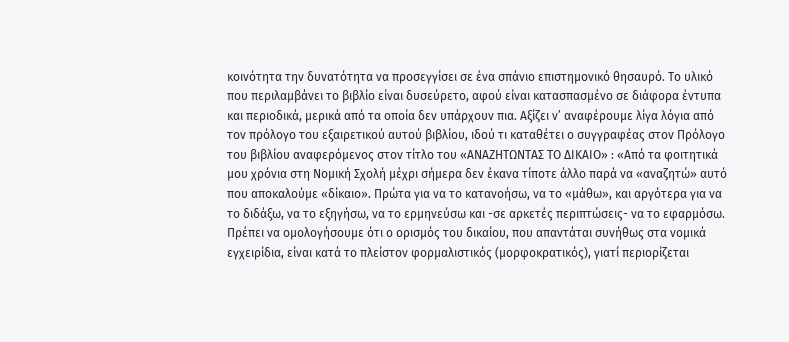κοινότητα την δυνατότητα να προσεγγίσει σε ένα σπάνιο επιστημονικό θησαυρό. Το υλικό που περιλαμβάνει το βιβλίο είναι δυσεύρετο, αφού είναι κατασπασμένο σε διάφορα έντυπα και περιοδικά, μερικά από τα οποία δεν υπάρχουν πια. Αξίζει ν’ αναφέρουμε λίγα λόγια από τον πρόλογο του εξαιρετικού αυτού βιβλίου, ιδού τι καταθέτει ο συγγραφέας στον Πρόλογο του βιβλίου αναφερόμενος στον τίτλο του «ΑΝΑΖΗΤΩΝΤΑΣ ΤΟ ΔΙΚΑΙΟ» : «Από τα φοιτητικά μου χρόνια στη Νομική Σχολή μέχρι σήμερα δεν έκανα τίποτε άλλο παρά να «αναζητώ» αυτό που αποκαλούμε «δίκαιο». Πρώτα για να το κατανοήσω, να το «μάθω», και αργότερα για να το διδάξω, να το εξηγήσω, να το ερμηνεύσω και -σε αρκετές περιπτώσεις- να το εφαρμόσω. Πρέπει να ομολογήσουμε ότι ο ορισμός του δικαίου, που απαντάται συνήθως στα νομικά εγχειρίδια, είναι κατά το πλείστον φορμαλιστικός (μορφοκρατικός), γιατί περιορίζεται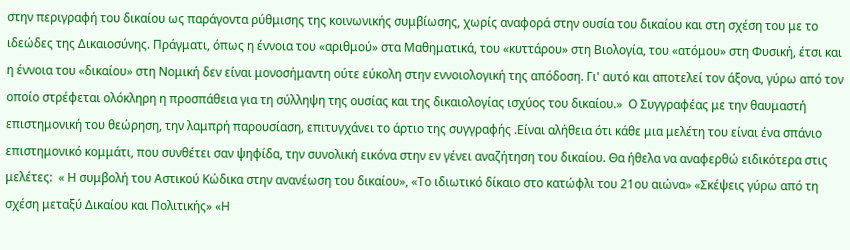στην περιγραφή του δικαίου ως παράγοντα ρύθμισης της κοινωνικής συμβίωσης, χωρίς αναφορά στην ουσία του δικαίου και στη σχέση του με το ιδεώδες της Δικαιοσύνης. Πράγματι, όπως η έννοια του «αριθμού» στα Μαθηματικά, του «κυττάρου» στη Βιολογία, του «ατόμου» στη Φυσική, έτσι και η έννοια του «δικαίου» στη Νομική δεν είναι μονοσήμαντη ούτε εύκολη στην εννοιολογική της απόδοση. Γι' αυτό και αποτελεί τον άξονα, γύρω από τον οποίο στρέφεται ολόκληρη η προσπάθεια για τη σύλληψη της ουσίας και της δικαιολογίας ισχύος του δικαίου.»  Ο Συγγραφέας με την θαυμαστή επιστημονική του θεώρηση, την λαμπρή παρουσίαση, επιτυγχάνει το άρτιο της συγγραφής .Είναι αλήθεια ότι κάθε μια μελέτη του είναι ένα σπάνιο  επιστημονικό κομμάτι, που συνθέτει σαν ψηφίδα, την συνολική εικόνα στην εν γένει αναζήτηση του δικαίου. Θα ήθελα να αναφερθώ ειδικότερα στις  μελέτες:  « Η συμβολή του Αστικού Κώδικα στην ανανέωση του δικαίου», «Το ιδιωτικό δίκαιο στο κατώφλι του 21ου αιώνα» «Σκέψεις γύρω από τη σχέση μεταξύ Δικαίου και Πολιτικής» «Η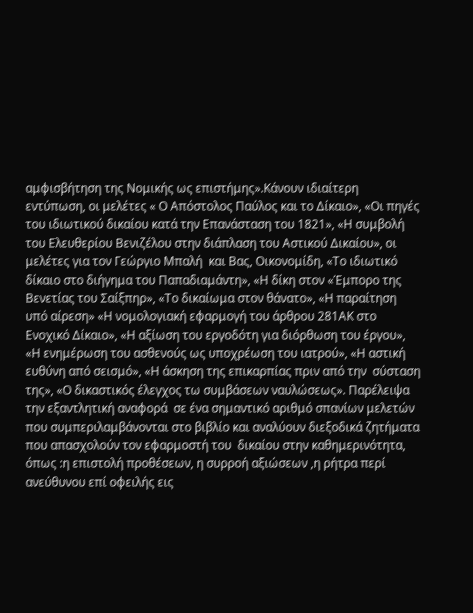αμφισβήτηση της Νομικής ως επιστήμης».Κάνουν ιδιαίτερη εντύπωση, οι μελέτες « Ο Απόστολος Παύλος και το Δίκαιο», «Οι πηγές του ιδιωτικού δικαίου κατά την Επανάσταση του 1821», «Η συμβολή του Ελευθερίου Βενιζέλου στην διάπλαση του Αστικού Δικαίου», οι μελέτες για τον Γεώργιο Μπαλή  και Βας, Οικονομίδη, «Το ιδιωτικό δίκαιο στο διήγημα του Παπαδιαμάντη», «Η δίκη στον «Έμπορο της Βενετίας του Σαίξπηρ», «Το δικαίωμα στον θάνατο», «Η παραίτηση υπό αίρεση» «Η νομολογιακή εφαρμογή του άρθρου 281ΑΚ στο Ενοχικό Δίκαιο», «Η αξίωση του εργοδότη για διόρθωση του έργου», «Η ενημέρωση του ασθενούς ως υποχρέωση του ιατρού», «Η αστική ευθύνη από σεισμό», «Η άσκηση της επικαρπίας πριν από την  σύσταση της», «Ο δικαστικός έλεγχος τω συμβάσεων ναυλώσεως». Παρέλειψα  την εξαντλητική αναφορά  σε ένα σημαντικό αριθμό σπανίων μελετών που συμπεριλαμβάνονται στο βιβλίο και αναλύουν διεξοδικά ζητήματα που απασχολούν τον εφαρμοστή του  δικαίου στην καθημερινότητα, όπως :η επιστολή προθέσεων, η συρροή αξιώσεων ,η ρήτρα περί ανεύθυνου επί οφειλής εις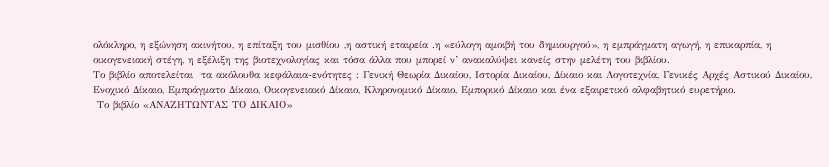ολόκληρο, η εξώνηση ακινήτου, η επίταξη του μισθίου ,η αστική εταιρεία .η «εύλογη αμοιβή του δημιουργού», η εμπράγματη αγωγή, η επικαρπία, η οικογενειακή στέγη, η εξέλιξη της βιοτεχνολογίας και τόσα άλλα που μπορεί ν’ ανακαλύψει κανείς στην μελέτη του βιβλίου.
Το βιβλίο αποτελείται  τα ακόλουθα κεφάλαια-ενότητες : Γενική Θεωρία Δικαίου, Ιστορία Δικαίου, Δίκαιο και Λογοτεχνία, Γενικές Αρχές Αστικού Δικαίου, Ενοχικό Δίκαιο, Εμπράγματο Δίκαιο, Οικογενειακό Δίκαιο, Κληρονομικό Δίκαιο, Εμπορικό Δίκαιο και ένα εξαιρετικό αλφαβητικό ευρετήριο.
 Το βιβλίο «ΑΝΑΖΗΤΩΝΤΑΣ ΤΟ ΔΙΚΑΙΟ»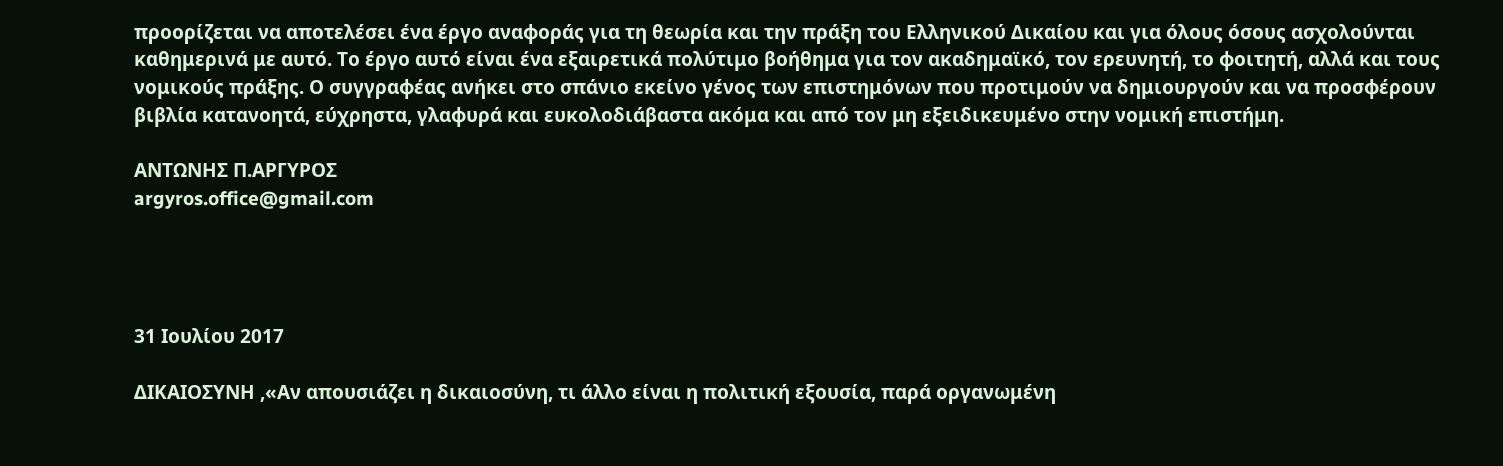προορίζεται να αποτελέσει ένα έργο αναφοράς για τη θεωρία και την πράξη του Ελληνικού Δικαίου και για όλους όσους ασχολούνται καθημερινά με αυτό. Το έργο αυτό είναι ένα εξαιρετικά πολύτιμο βοήθημα για τον ακαδημαϊκό, τον ερευνητή, το φοιτητή, αλλά και τους νομικούς πράξης. Ο συγγραφέας ανήκει στο σπάνιο εκείνο γένος των επιστημόνων που προτιμούν να δημιουργούν και να προσφέρουν  βιβλία κατανοητά, εύχρηστα, γλαφυρά και ευκολοδιάβαστα ακόμα και από τον μη εξειδικευμένο στην νομική επιστήμη.

ΑΝΤΩΝΗΣ Π.ΑΡΓΥΡΟΣ
argyros.office@gmail.com




31 Ιουλίου 2017

ΔΙΚΑΙΟΣΥΝΗ ,«Αν απουσιάζει η δικαιοσύνη, τι άλλο είναι η πολιτική εξουσία, παρά οργανωμένη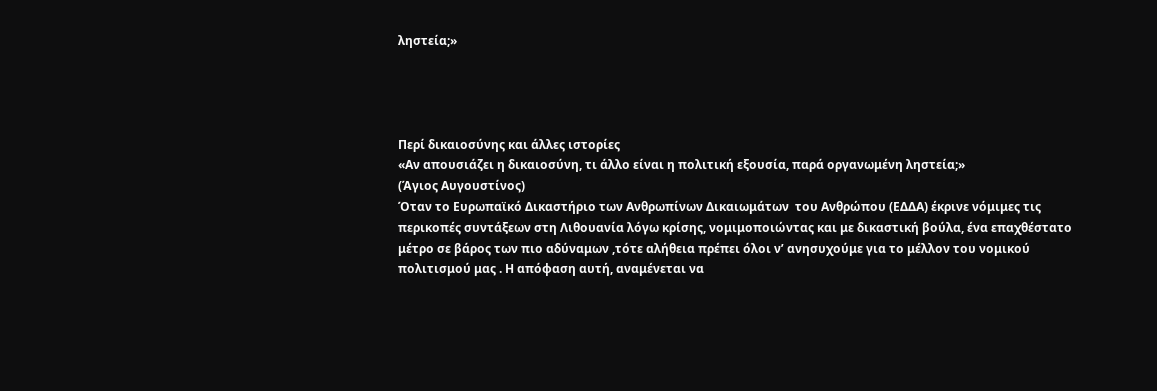ληστεία;»




Περί δικαιοσύνης και άλλες ιστορίες
«Αν απουσιάζει η δικαιοσύνη, τι άλλο είναι η πολιτική εξουσία, παρά οργανωμένη ληστεία;»
(Άγιος Αυγουστίνος)
Όταν το Ευρωπαϊκό Δικαστήριο των Ανθρωπίνων Δικαιωμάτων  του Ανθρώπου (ΕΔΔΑ) έκρινε νόμιμες τις περικοπές συντάξεων στη Λιθουανία λόγω κρίσης, νομιμοποιώντας και με δικαστική βούλα, ένα επαχθέστατο μέτρο σε βάρος των πιο αδύναμων ,τότε αλήθεια πρέπει όλοι ν’ ανησυχούμε για το μέλλον του νομικού πολιτισμού μας . Η απόφαση αυτή, αναμένεται να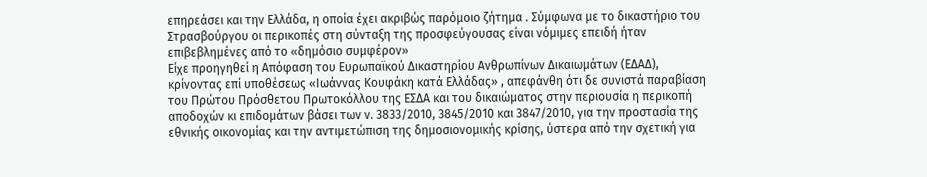επηρεάσει και την Ελλάδα, η οποία έχει ακριβώς παρόμοιο ζήτημα . Σύμφωνα με το δικαστήριο του Στρασβούργου οι περικοπές στη σύνταξη της προσφεύγουσας είναι νόμιμες επειδή ήταν επιβεβλημένες από το «δημόσιο συμφέρον»
Είχε προηγηθεί η Απόφαση του Ευρωπαϊκού Δικαστηρίου Ανθρωπίνων Δικαιωμάτων (ΕΔΑΔ), κρίνοντας επί υποθέσεως «Ιωάννας Κουφάκη κατά Ελλάδας» , απεφάνθη ότι δε συνιστά παραβίαση του Πρώτου Πρόσθετου Πρωτοκόλλου της ΕΣΔΑ και του δικαιώματος στην περιουσία η περικοπή αποδοχών κι επιδομάτων βάσει των ν. 3833/2010, 3845/2010 και 3847/2010, για την προστασία της εθνικής οικονομίας και την αντιμετώπιση της δημοσιονομικής κρίσης, ύστερα από την σχετική για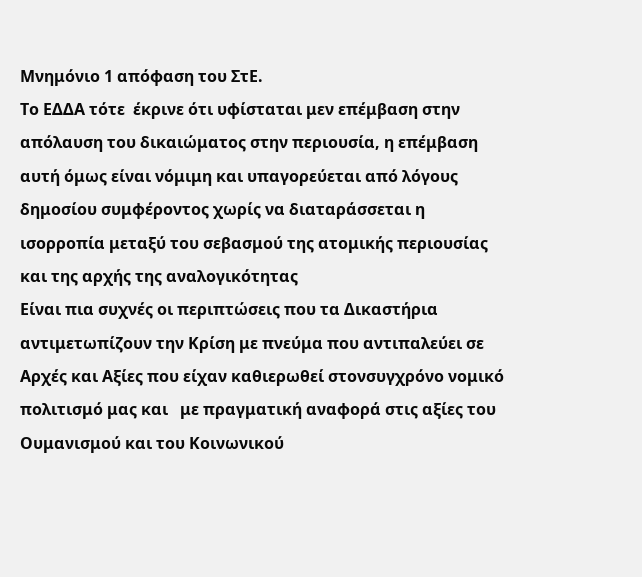Μνημόνιο 1 απόφαση του ΣτΕ.
Το ΕΔΔΑ τότε  έκρινε ότι υφίσταται μεν επέμβαση στην απόλαυση του δικαιώματος στην περιουσία, η επέμβαση αυτή όμως είναι νόμιμη και υπαγορεύεται από λόγους δημοσίου συμφέροντος χωρίς να διαταράσσεται η ισορροπία μεταξύ του σεβασμού της ατομικής περιουσίας και της αρχής της αναλογικότητας
Είναι πια συχνές οι περιπτώσεις που τα Δικαστήρια αντιμετωπίζουν την Κρίση με πνεύμα που αντιπαλεύει σε Αρχές και Αξίες που είχαν καθιερωθεί στονσυγχρόνο νομικό πολιτισμό μας και   με πραγματική αναφορά στις αξίες του Ουμανισμού και του Κοινωνικού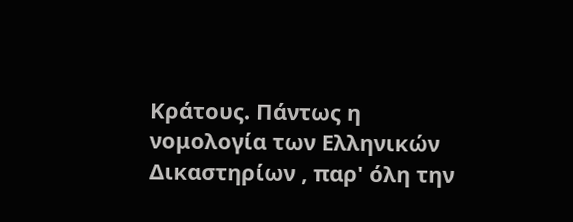Κράτους. Πάντως η νομολογία των Ελληνικών Δικαστηρίων , παρ' όλη την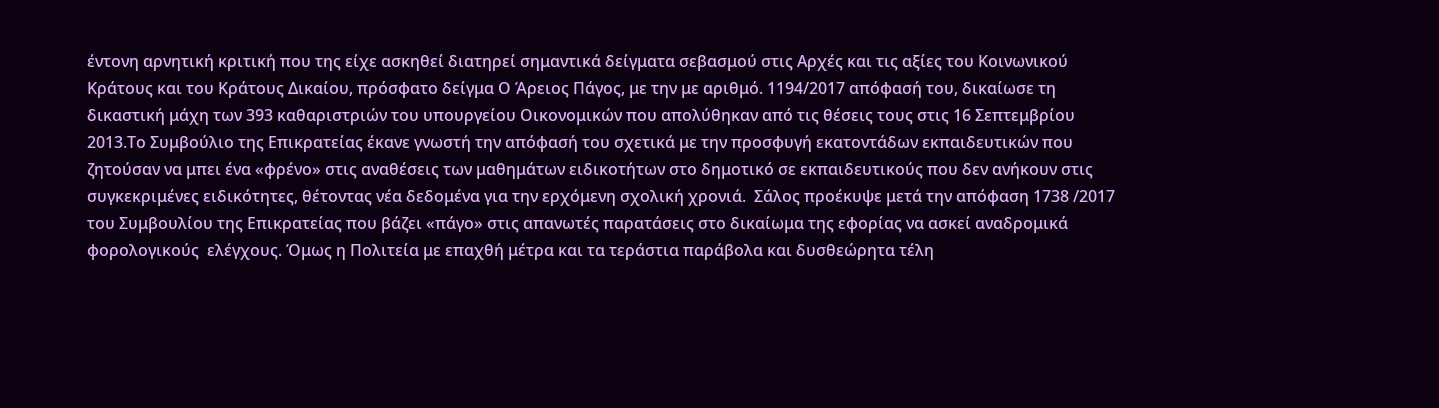έντονη αρνητική κριτική που της είχε ασκηθεί διατηρεί σημαντικά δείγματα σεβασμού στις Αρχές και τις αξίες του Κοινωνικού Κράτους και του Κράτους Δικαίου, πρόσφατο δείγμα Ο Άρειος Πάγος, με την με αριθμό. 1194/2017 απόφασή του, δικαίωσε τη δικαστική μάχη των 393 καθαριστριών του υπουργείου Οικονομικών που απολύθηκαν από τις θέσεις τους στις 16 Σεπτεμβρίου 2013.Το Συμβούλιο της Επικρατείας έκανε γνωστή την απόφασή του σχετικά με την προσφυγή εκατοντάδων εκπαιδευτικών που ζητούσαν να μπει ένα «φρένο» στις αναθέσεις των μαθημάτων ειδικοτήτων στο δημοτικό σε εκπαιδευτικούς που δεν ανήκουν στις συγκεκριμένες ειδικότητες, θέτοντας νέα δεδομένα για την ερχόμενη σχολική χρονιά.  Σάλος προέκυψε μετά την απόφαση 1738 /2017 του Συμβουλίου της Επικρατείας που βάζει «πάγο» στις απανωτές παρατάσεις στο δικαίωμα της εφορίας να ασκεί αναδρομικά φορολογικούς  ελέγχους. Όμως η Πολιτεία με επαχθή μέτρα και τα τεράστια παράβολα και δυσθεώρητα τέλη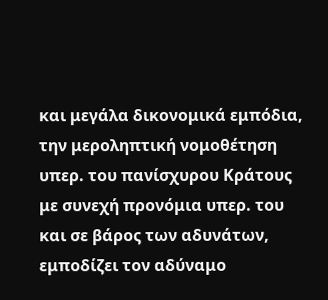και μεγάλα δικονομικά εμπόδια, την μεροληπτική νομοθέτηση υπερ. του πανίσχυρου Κράτους  με συνεχή προνόμια υπερ. του και σε βάρος των αδυνάτων, εμποδίζει τον αδύναμο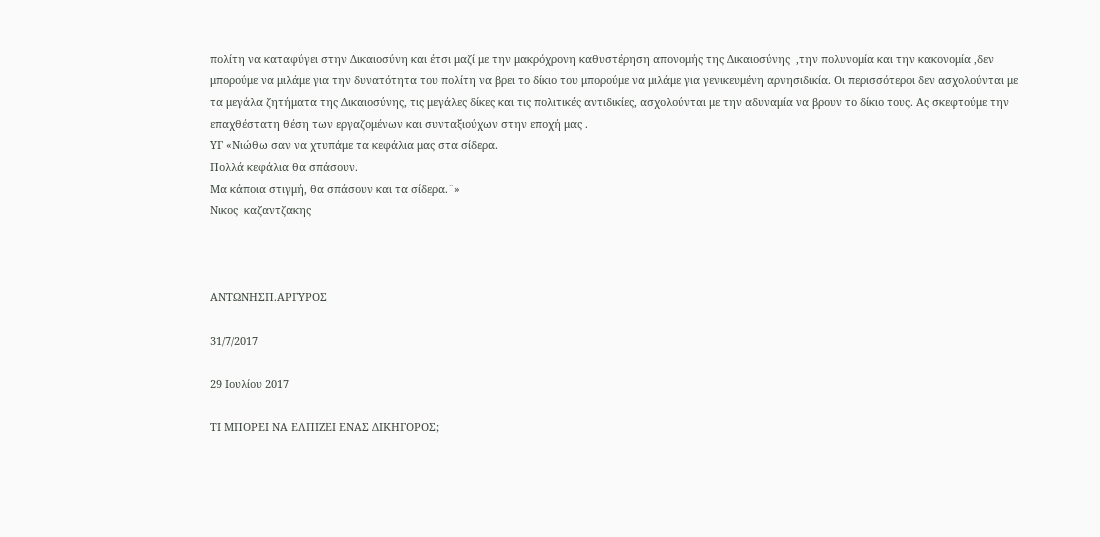πολίτη να καταφύγει στην Δικαιοσύνη και έτσι μαζί με την μακρόχρονη καθυστέρηση απονομής της Δικαιοσύνης  ,την πολυνομία και την κακονομία ,δεν μπορούμε να μιλάμε για την δυνατότητα του πολίτη να βρει το δίκιο του μπορούμε να μιλάμε για γενικευμένη αρνησιδικία. Οι περισσότεροι δεν ασχολούνται με τα μεγάλα ζητήματα της Δικαιοσύνης, τις μεγάλες δίκες και τις πολιτικές αντιδικίες, ασχολούνται με την αδυναμία να βρουν το δίκιο τους. Ας σκεφτούμε την επαχθέστατη θέση των εργαζομένων και συνταξιούχων στην εποχή μας .
ΥΓ «Νιώθω σαν να χτυπάμε τα κεφάλια μας στα σίδερα.
Πολλά κεφάλια θα σπάσουν.
Μα κάποια στιγμή, θα σπάσουν και τα σίδερα.¨»
Νικος  καζαντζακης



ΑΝΤΩΝΗΣΠ.ΑΡΓΥΡΟΣ

31/7/2017

29 Ιουλίου 2017

ΤΙ ΜΠΟΡΕΙ ΝΑ ΕΛΠΙΖΕΙ ΕΝΑΣ ΔΙΚΗΓΟΡΟΣ;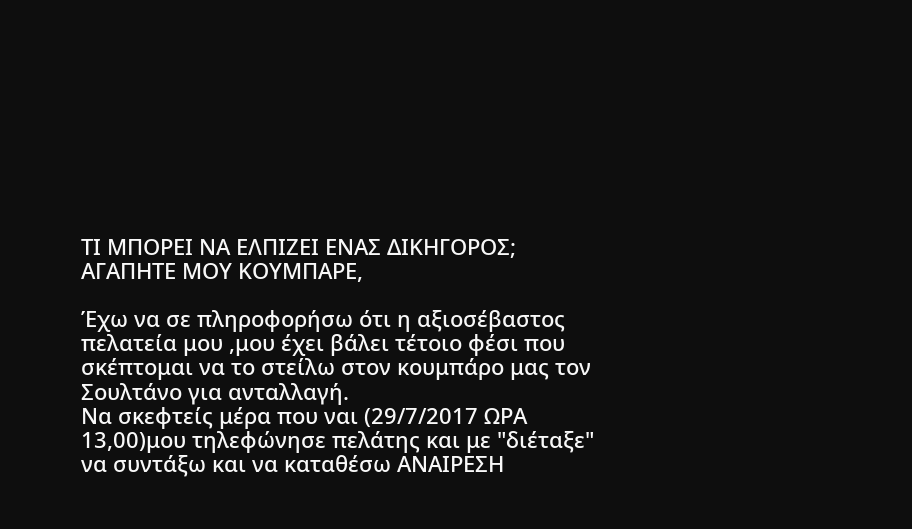ΤΙ ΜΠΟΡΕΙ ΝΑ ΕΛΠΙΖΕΙ ΕΝΑΣ ΔΙΚΗΓΟΡΟΣ;
ΑΓΑΠΗΤΕ ΜΟΥ ΚΟΥΜΠΑΡΕ,

Έχω να σε πληροφορήσω ότι η αξιοσέβαστος πελατεία μου ,μου έχει βάλει τέτοιο φέσι που σκέπτομαι να το στείλω στον κουμπάρο μας τον Σουλτάνο για ανταλλαγή.
Να σκεφτείς μέρα που ναι (29/7/2017 ΩΡΑ 13,00)μου τηλεφώνησε πελάτης και με "διέταξε" να συντάξω και να καταθέσω ΑΝΑΙΡΕΣΗ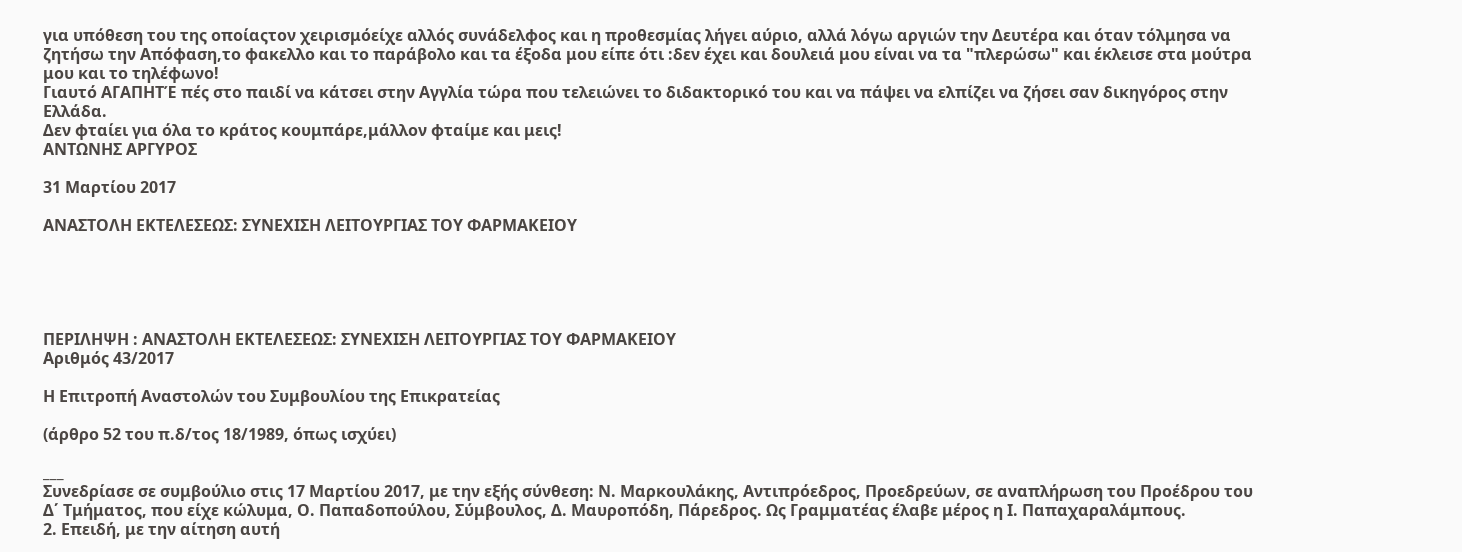για υπόθεση του της οποίαςτον χειρισμόείχε αλλός συνάδελφος και η προθεσμίας λήγει αύριο, αλλά λόγω αργιών την Δευτέρα και όταν τόλμησα να ζητήσω την Απόφαση,το φακελλο και το παράβολο και τα έξοδα μου είπε ότι :δεν έχει και δουλειά μου είναι να τα "πλερώσω" και έκλεισε στα μούτρα μου και το τηλέφωνο!
Γιαυτό ΑΓΑΠΗΤΈ πές στο παιδί να κάτσει στην Αγγλία τώρα που τελειώνει το διδακτορικό του και να πάψει να ελπίζει να ζήσει σαν δικηγόρος στην Ελλάδα.
Δεν φταίει για όλα το κράτος κουμπάρε,μάλλον φταίμε και μεις!
ΑΝΤΩΝΗΣ ΑΡΓΥΡΟΣ

31 Μαρτίου 2017

ΑΝΑΣΤΟΛΗ ΕΚΤΕΛΕΣΕΩΣ: ΣΥΝΕΧΙΣΗ ΛΕΙΤΟΥΡΓΙΑΣ ΤΟΥ ΦΑΡΜΑΚΕΙΟΥ





ΠΕΡΙΛΗΨΗ : ΑΝΑΣΤΟΛΗ ΕΚΤΕΛΕΣΕΩΣ: ΣΥΝΕΧΙΣΗ ΛΕΙΤΟΥΡΓΙΑΣ ΤΟΥ ΦΑΡΜΑΚΕΙΟΥ
Αριθμός 43/2017

Η Επιτροπή Αναστολών του Συμβουλίου της Επικρατείας

(άρθρο 52 του π.δ/τος 18/1989, όπως ισχύει)

___
Συνεδρίασε σε συμβούλιο στις 17 Μαρτίου 2017, με την εξής σύνθεση: Ν. Μαρκουλάκης, Αντιπρόεδρος, Προεδρεύων, σε αναπλήρωση του Προέδρου του Δ΄ Τμήματος, που είχε κώλυμα, Ο. Παπαδοπούλου, Σύμβουλος, Δ. Μαυροπόδη, Πάρεδρος. Ως Γραμματέας έλαβε μέρος η Ι. Παπαχαραλάμπους.
2. Επειδή, με την αίτηση αυτή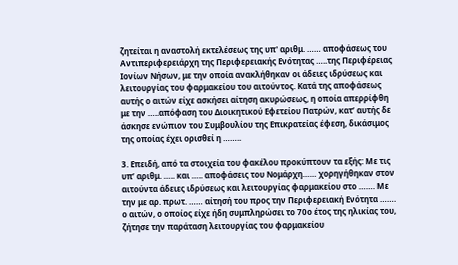ζητείται η αναστολή εκτελέσεως της υπ' αριθμ. …… αποφάσεως του Αντιπεριφερειάρχη της Περιφερειακής Ενότητας …..της Περιφέρειας Ιονίων Νήσων, με την οποία ανακλήθηκαν οι άδειες ιδρύσεως και λειτουργίας του φαρμακείου του αιτούντος. Κατά της αποφάσεως αυτής ο αιτών είχε ασκήσει αίτηση ακυρώσεως, η οποία απερρίφθη με την …..απόφαση του Διοικητικού Εφετείου Πατρών, κατ’ αυτής δε άσκησε ενώπιον του Συμβουλίου της Επικρατείας έφεση, δικάσιμος της οποίας έχει ορισθεί η ……..

3. Επειδή, από τα στοιχεία του φακέλου προκύπτουν τα εξής: Με τις υπ’ αριθμ. ….. και ….. αποφάσεις του Νομάρχη…… χορηγήθηκαν στον αιτούντα άδειες ιδρύσεως και λειτουργίας φαρμακείου στο ……. Με την με αρ. πρωτ. …… αίτησή του προς την Περιφερειακή Ενότητα ……. ο αιτών, ο οποίος είχε ήδη συμπληρώσει το 70ο έτος της ηλικίας του, ζήτησε την παράταση λειτουργίας του φαρμακείου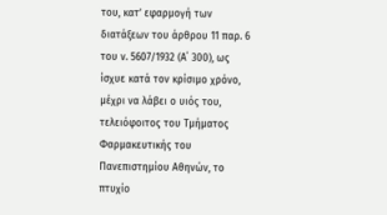του, κατ’ εφαρμογή των διατάξεων του άρθρου 11 παρ. 6 του ν. 5607/1932 (Α΄ 300), ως ίσχυε κατά τον κρίσιμο χρόνο, μέχρι να λάβει ο υιός του, τελειόφοιτος του Τμήματος Φαρμακευτικής του Πανεπιστημίου Αθηνών, το πτυχίο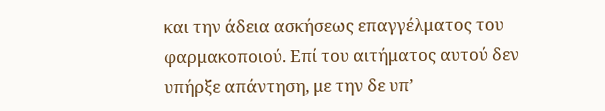και την άδεια ασκήσεως επαγγέλματος του φαρμακοποιού. Επί του αιτήματος αυτού δεν υπήρξε απάντηση, με την δε υπ’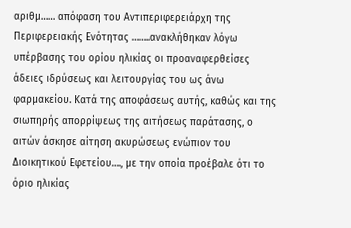αριθμ…… απόφαση του Αντιπεριφερειάρχη της Περιφερειακής Ενότητας ……..ανακλήθηκαν λόγω υπέρβασης του ορίου ηλικίας οι προαναφερθείσες άδειες ιδρύσεως και λειτουργίας του ως άνω φαρμακείου. Κατά της αποφάσεως αυτής, καθώς και της σιωπηρής απορρίψεως της αιτήσεως παράτασης, ο αιτών άσκησε αίτηση ακυρώσεως ενώπιον του Διοικητικού Εφετείου…., με την οποία προέβαλε ότι το όριο ηλικίας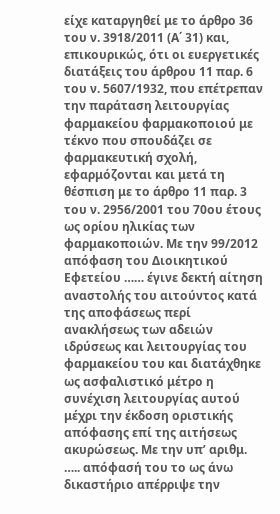είχε καταργηθεί με το άρθρο 36 του ν. 3918/2011 (Α΄ 31) και, επικουρικώς, ότι οι ευεργετικές διατάξεις του άρθρου 11 παρ. 6 του ν. 5607/1932, που επέτρεπαν την παράταση λειτουργίας φαρμακείου φαρμακοποιού με τέκνο που σπουδάζει σε φαρμακευτική σχολή, εφαρμόζονται και μετά τη θέσπιση με το άρθρο 11 παρ. 3 του ν. 2956/2001 του 70ου έτους ως ορίου ηλικίας των φαρμακοποιών. Με την 99/2012 απόφαση του Διοικητικού Εφετείου …… έγινε δεκτή αίτηση αναστολής του αιτούντος κατά της αποφάσεως περί ανακλήσεως των αδειών ιδρύσεως και λειτουργίας του φαρμακείου του και διατάχθηκε ως ασφαλιστικό μέτρο η συνέχιση λειτουργίας αυτού μέχρι την έκδοση οριστικής απόφασης επί της αιτήσεως ακυρώσεως. Με την υπ’ αριθμ. ….. απόφασή του το ως άνω δικαστήριο απέρριψε την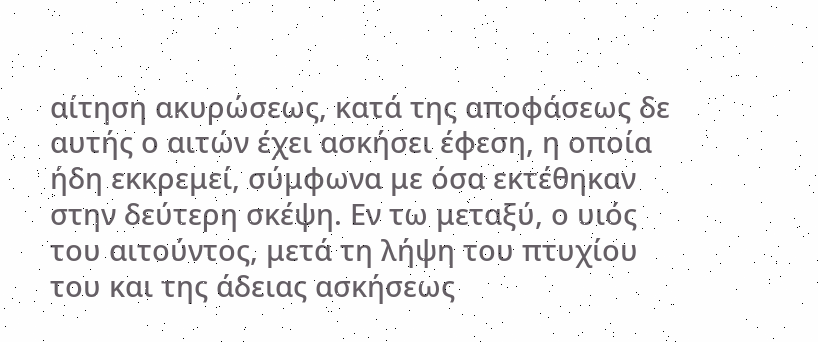αίτηση ακυρώσεως, κατά της αποφάσεως δε αυτής ο αιτών έχει ασκήσει έφεση, η οποία ήδη εκκρεμεί, σύμφωνα με όσα εκτέθηκαν στην δεύτερη σκέψη. Εν τω μεταξύ, ο υιός του αιτούντος, μετά τη λήψη του πτυχίου του και της άδειας ασκήσεως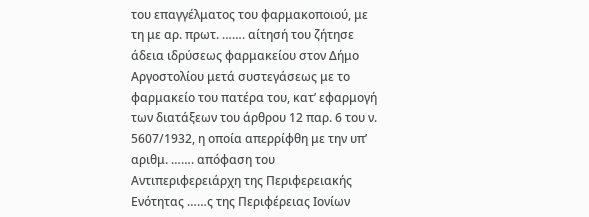του επαγγέλματος του φαρμακοποιού, με τη με αρ. πρωτ. ……. αίτησή του ζήτησε άδεια ιδρύσεως φαρμακείου στον Δήμο Αργοστολίου μετά συστεγάσεως με το φαρμακείο του πατέρα του, κατ’ εφαρμογή των διατάξεων του άρθρου 12 παρ. 6 του ν. 5607/1932, η οποία απερρίφθη με την υπ’ αριθμ. ……. απόφαση του Αντιπεριφερειάρχη της Περιφερειακής Ενότητας ……ς της Περιφέρειας Ιονίων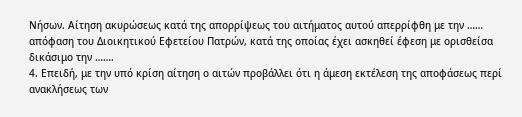Νήσων. Αίτηση ακυρώσεως κατά της απορρίψεως του αιτήματος αυτού απερρίφθη με την …… απόφαση του Διοικητικού Εφετείου Πατρών, κατά της οποίας έχει ασκηθεί έφεση με ορισθείσα δικάσιμο την …….
4. Επειδή, με την υπό κρίση αίτηση ο αιτών προβάλλει ότι η άμεση εκτέλεση της αποφάσεως περί ανακλήσεως των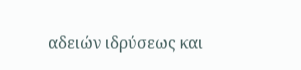αδειών ιδρύσεως και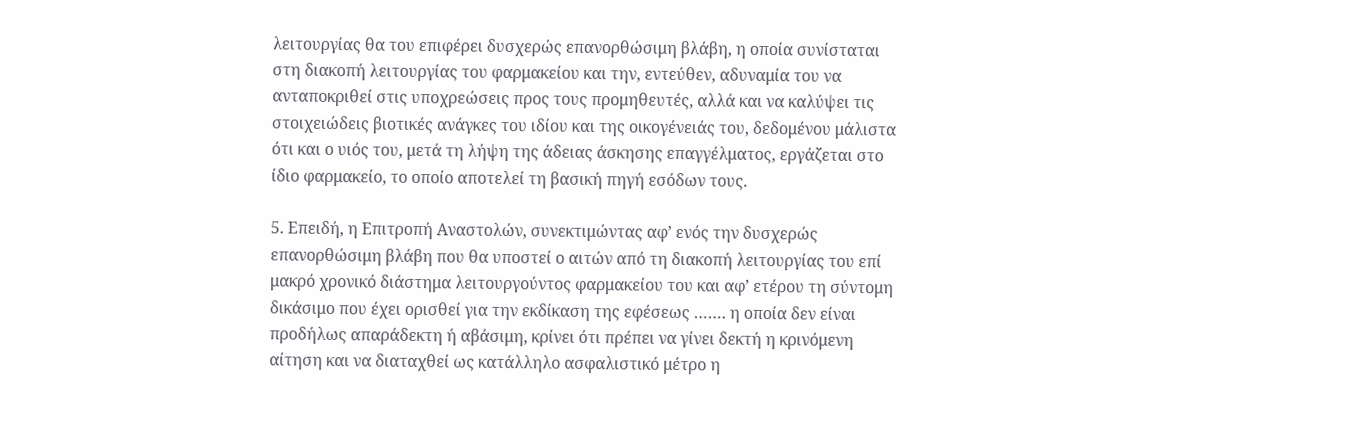λειτουργίας θα του επιφέρει δυσχερώς επανορθώσιμη βλάβη, η οποία συνίσταται στη διακοπή λειτουργίας του φαρμακείου και την, εντεύθεν, αδυναμία του να ανταποκριθεί στις υποχρεώσεις προς τους προμηθευτές, αλλά και να καλύψει τις στοιχειώδεις βιοτικές ανάγκες του ιδίου και της οικογένειάς του, δεδομένου μάλιστα ότι και ο υιός του, μετά τη λήψη της άδειας άσκησης επαγγέλματος, εργάζεται στο ίδιο φαρμακείο, το οποίο αποτελεί τη βασική πηγή εσόδων τους.

5. Επειδή, η Επιτροπή Αναστολών, συνεκτιμώντας αφ’ ενός την δυσχερώς επανορθώσιμη βλάβη που θα υποστεί ο αιτών από τη διακοπή λειτουργίας του επί μακρό χρονικό διάστημα λειτουργούντος φαρμακείου του και αφ’ ετέρου τη σύντομη δικάσιμο που έχει ορισθεί για την εκδίκαση της εφέσεως ……. η οποία δεν είναι προδήλως απαράδεκτη ή αβάσιμη, κρίνει ότι πρέπει να γίνει δεκτή η κρινόμενη αίτηση και να διαταχθεί ως κατάλληλο ασφαλιστικό μέτρο η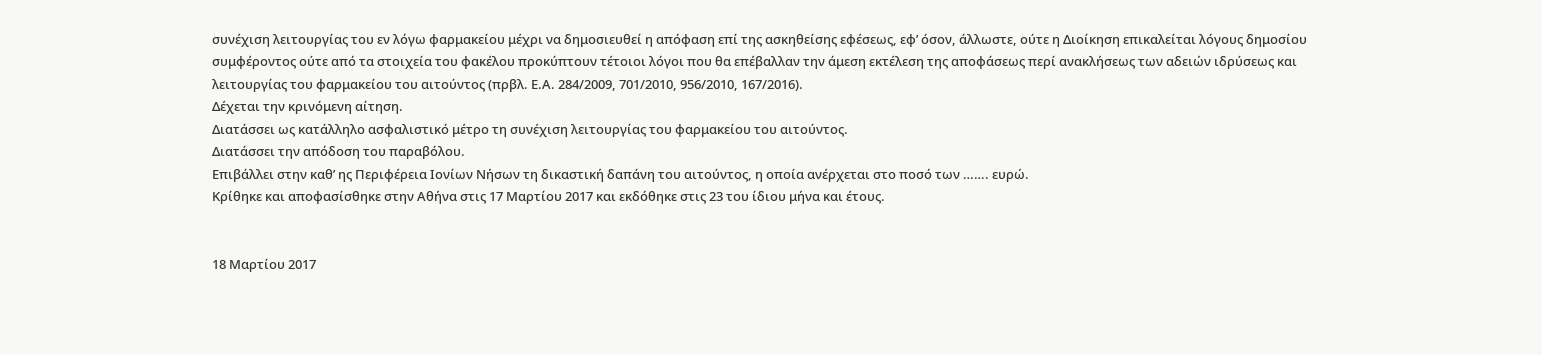συνέχιση λειτουργίας του εν λόγω φαρμακείου μέχρι να δημοσιευθεί η απόφαση επί της ασκηθείσης εφέσεως, εφ’ όσον, άλλωστε, ούτε η Διοίκηση επικαλείται λόγους δημοσίου συμφέροντος ούτε από τα στοιχεία του φακέλου προκύπτουν τέτοιοι λόγοι που θα επέβαλλαν την άμεση εκτέλεση της αποφάσεως περί ανακλήσεως των αδειών ιδρύσεως και λειτουργίας του φαρμακείου του αιτούντος (πρβλ. Ε.Α. 284/2009, 701/2010, 956/2010, 167/2016).
Δέχεται την κρινόμενη αίτηση.
Διατάσσει ως κατάλληλο ασφαλιστικό μέτρο τη συνέχιση λειτουργίας του φαρμακείου του αιτούντος.
Διατάσσει την απόδοση του παραβόλου.
Επιβάλλει στην καθ’ ης Περιφέρεια Ιονίων Νήσων τη δικαστική δαπάνη του αιτούντος, η οποία ανέρχεται στο ποσό των ……. ευρώ.
Κρίθηκε και αποφασίσθηκε στην Αθήνα στις 17 Μαρτίου 2017 και εκδόθηκε στις 23 του ίδιου μήνα και έτους.


18 Μαρτίου 2017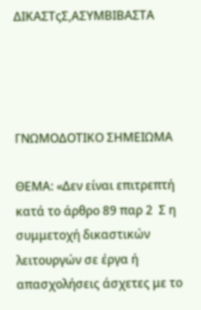ΔΙΚΑΣΤςΣ,ΑΣΥΜΒΙΒΑΣΤΑ




ΓΝΩΜΟΔΟΤΙΚΟ ΣΗΜΕΙΩΜΑ

ΘΕΜΑ: «Δεν είναι επιτρεπτή κατά το άρθρο 89 παρ 2  Σ η συμμετοχή δικαστικών λειτουργών σε έργα ή απασχολήσεις άσχετες με το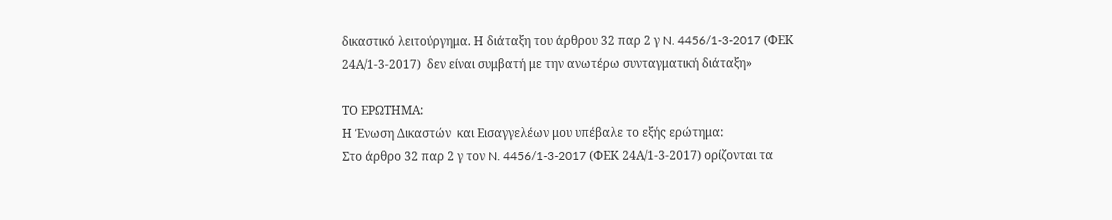δικαστικό λειτούργημα. Η διάταξη του άρθρου 32 παρ 2 γ N. 4456/1-3-2017 (ΦΕΚ 24Α/1-3-2017)  δεν είναι συμβατή με την ανωτέρω συνταγματική διάταξη»

ΤΟ ΕΡΩΤΗΜΑ:
Η Ένωση Δικαστών  και Εισαγγελέων μου υπέβαλε το εξής ερώτημα:
Στο άρθρο 32 παρ 2 γ τον N. 4456/1-3-2017 (ΦΕΚ 24Α/1-3-2017) ορίζονται τα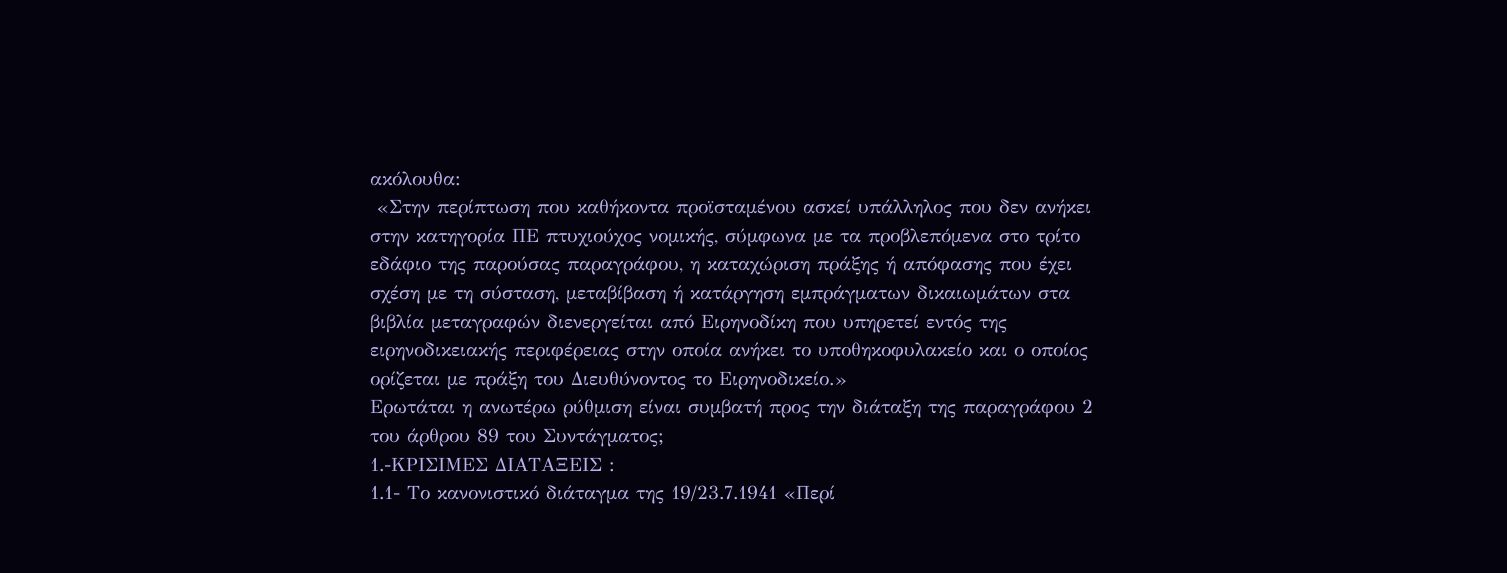ακόλουθα:
 «Στην περίπτωση που καθήκοντα προϊσταμένου ασκεί υπάλληλος που δεν ανήκει στην κατηγορία ΠΕ πτυχιούχος νομικής, σύμφωνα με τα προβλεπόμενα στο τρίτο εδάφιο της παρούσας παραγράφου, η καταχώριση πράξης ή απόφασης που έχει σχέση με τη σύσταση, μεταβίβαση ή κατάργηση εμπράγματων δικαιωμάτων στα βιβλία μεταγραφών διενεργείται από Ειρηνοδίκη που υπηρετεί εντός της ειρηνοδικειακής περιφέρειας στην οποία ανήκει το υποθηκοφυλακείο και ο οποίος ορίζεται με πράξη του Διευθύνοντος το Ειρηνοδικείο.»
Ερωτάται η ανωτέρω ρύθμιση είναι συμβατή προς την διάταξη της παραγράφου 2 του άρθρου 89 του Συντάγματος;
1.-ΚΡΙΣΙΜΕΣ ΔΙΑΤΑΞΕΙΣ :
1.1- Το κανονιστικό διάταγμα της 19/23.7.1941 «Περί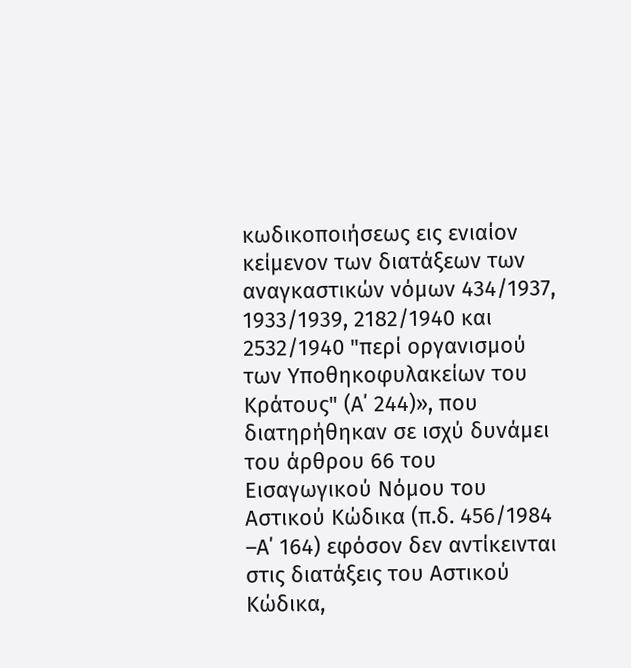κωδικοποιήσεως εις ενιαίον κείμενον των διατάξεων των αναγκαστικών νόμων 434/1937, 1933/1939, 2182/1940 και 2532/1940 "περί οργανισμού των Υποθηκοφυλακείων του Κράτους" (Α΄ 244)», που διατηρήθηκαν σε ισχύ δυνάμει του άρθρου 66 του Εισαγωγικού Νόμου του Αστικού Κώδικα (π.δ. 456/1984 –Α΄ 164) εφόσον δεν αντίκεινται στις διατάξεις του Αστικού Κώδικα,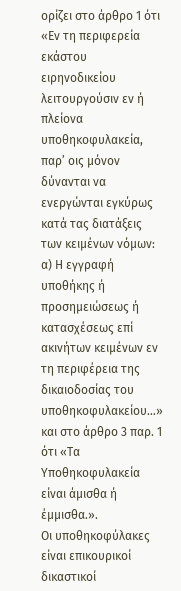ορίζει στο άρθρο 1 ότι «Εν τη περιφερεία εκάστου ειρηνοδικείου λειτουργούσιν εν ή πλείονα υποθηκοφυλακεία, παρ’ οις μόνον δύνανται να ενεργώνται εγκύρως κατά τας διατάξεις των κειμένων νόμων: α) Η εγγραφή υποθήκης ή προσημειώσεως ή κατασχέσεως επί ακινήτων κειμένων εν τη περιφέρεια της δικαιοδοσίας του υποθηκοφυλακείου…» και στο άρθρο 3 παρ. 1 ότι «Τα Υποθηκοφυλακεία είναι άμισθα ή έμμισθα.».
Οι υποθηκοφύλακες είναι επικουρικοί  δικαστικοί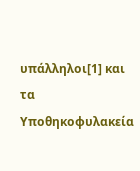υπάλληλοι[1] και τα Υποθηκοφυλακεία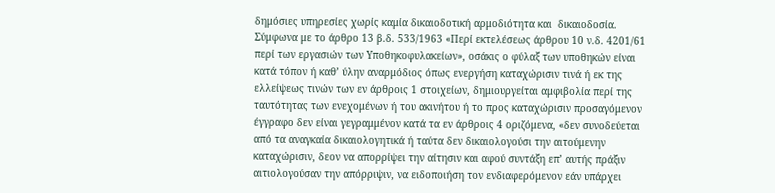δημόσιες υπηρεσίες χωρίς καμία δικαιοδοτική αρμοδιότητα και  δικαιοδοσία. Σύμφωνα με το άρθρο 13 β.δ. 533/1963 «Περί εκτελέσεως άρθρου 10 ν.δ. 4201/61 περί των εργασιών των Υποθηκοφυλακείων», οσάκις ο φύλαξ των υποθηκών είναι κατά τόπον ή καθ’ ύλην αναρμόδιος όπως ενεργήση καταχώρισιν τινά ή εκ της ελλείψεως τινών των εν άρθροις 1 στοιχείων, δημιουργείται αμφιβολία περί της ταυτότητας των ενεχομένων ή του ακινήτου ή το προς καταχώρισιν προσαγόμενον έγγραφο δεν είναι γεγραμμένον κατά τα εν άρθροις 4 οριζόμενα, «δεν συνοδεύεται από τα αναγκαία δικαιολογητικά ή ταύτα δεν δικαιολογούσι την αιτούμενην καταχώρισιν, δεον να απορρίψει την αίτησιν και αφού συντάξη επ’ αυτής πράξιν αιτιολογούσαν την απόρριψιν, να ειδοποιήση τον ενδιαφερόμενον εάν υπάρχει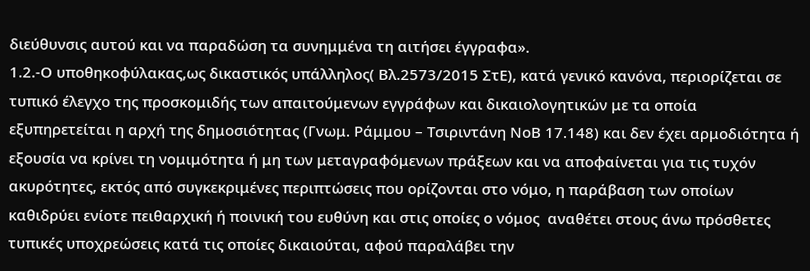διεύθυνσις αυτού και να παραδώση τα συνημμένα τη αιτήσει έγγραφα».
1.2.-Ο υποθηκοφύλακας,ως δικαστικός υπάλληλος( Βλ.2573/2015 ΣτΕ), κατά γενικό κανόνα, περιορίζεται σε τυπικό έλεγχο της προσκομιδής των απαιτούμενων εγγράφων και δικαιολογητικών με τα οποία εξυπηρετείται η αρχή της δημοσιότητας (Γνωμ. Ράμμου – Τσιριντάνη ΝοΒ 17.148) και δεν έχει αρμοδιότητα ή εξουσία να κρίνει τη νομιμότητα ή μη των μεταγραφόμενων πράξεων και να αποφαίνεται για τις τυχόν ακυρότητες, εκτός από συγκεκριμένες περιπτώσεις που ορίζονται στο νόμο, η παράβαση των οποίων καθιδρύει ενίοτε πειθαρχική ή ποινική του ευθύνη και στις οποίες ο νόμος  αναθέτει στους άνω πρόσθετες τυπικές υποχρεώσεις κατά τις οποίες δικαιούται, αφού παραλάβει την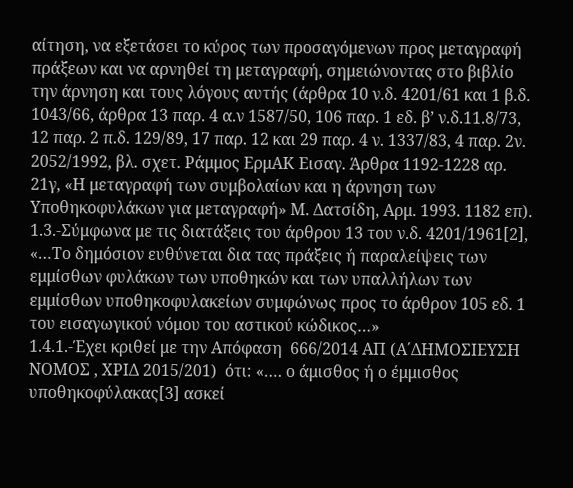αίτηση, να εξετάσει το κύρος των προσαγόμενων προς μεταγραφή πράξεων και να αρνηθεί τη μεταγραφή, σημειώνοντας στο βιβλίο την άρνηση και τους λόγους αυτής (άρθρα 10 ν.δ. 4201/61 και 1 β.δ. 1043/66, άρθρα 13 παρ. 4 α.ν 1587/50, 106 παρ. 1 εδ. β’ ν.δ.11.8/73, 12 παρ. 2 π.δ. 129/89, 17 παρ. 12 και 29 παρ. 4 ν. 1337/83, 4 παρ. 2ν. 2052/1992, βλ. σχετ. Ράμμος ΕρμΑΚ Εισαγ. Άρθρα 1192-1228 αρ. 21γ, «Η μεταγραφή των συμβολαίων και η άρνηση των Υποθηκοφυλάκων για μεταγραφή» Μ. Δατσίδη, Αρμ. 1993. 1182 επ).
1.3.-Σύμφωνα με τις διατάξεις του άρθρου 13 του ν.δ. 4201/1961[2], «…Το δημόσιον ευθύνεται δια τας πράξεις ή παραλείψεις των εμμίσθων φυλάκων των υποθηκών και των υπαλλήλων των εμμίσθων υποθηκοφυλακείων συμφώνως προς το άρθρον 105 εδ. 1 του εισαγωγικού νόμου του αστικού κώδικος…»
1.4.1.-Έχει κριθεί με την Απόφαση  666/2014 ΑΠ (Α΄ΔΗΜΟΣΙΕΥΣΗ ΝΟΜΟΣ , ΧΡΙΔ 2015/201)  ότι: «…. ο άμισθος ή ο έμμισθος υποθηκοφύλακας[3] ασκεί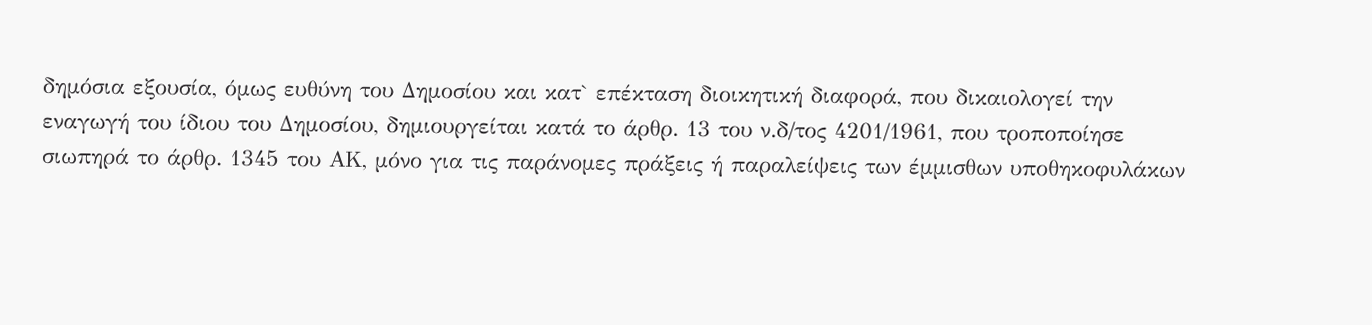δημόσια εξουσία, όμως ευθύνη του Δημοσίου και κατ` επέκταση διοικητική διαφορά, που δικαιολογεί την εναγωγή του ίδιου του Δημοσίου, δημιουργείται κατά το άρθρ. 13 του ν.δ/τος 4201/1961, που τροποποίησε σιωπηρά το άρθρ. 1345 του ΑΚ, μόνο για τις παράνομες πράξεις ή παραλείψεις των έμμισθων υποθηκοφυλάκων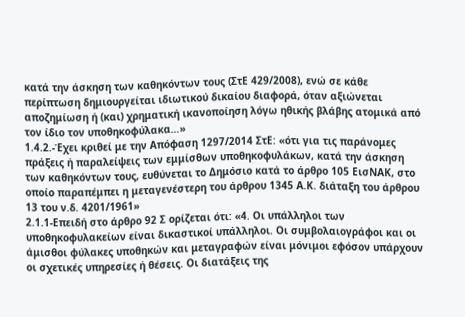κατά την άσκηση των καθηκόντων τους (ΣτΕ 429/2008), ενώ σε κάθε περίπτωση δημιουργείται ιδιωτικού δικαίου διαφορά, όταν αξιώνεται αποζημίωση ή (και) χρηματική ικανοποίηση λόγω ηθικής βλάβης ατομικά από τον ίδιο τον υποθηκοφύλακα…»
1.4.2.-Έχει κριθεί με την Απόφαση 1297/2014 ΣτΕ: «ότι για τις παράνομες πράξεις ή παραλείψεις των εμμίσθων υποθηκοφυλάκων, κατά την άσκηση των καθηκόντων τους, ευθύνεται το Δημόσιο κατά το άρθρο 105 ΕισΝΑΚ, στο οποίο παραπέμπει η μεταγενέστερη του άρθρου 1345 Α.Κ. διάταξη του άρθρου 13 του ν.δ. 4201/1961»
2.1.1-Επειδή στο άρθρο 92 Σ ορίζεται ότι: «4. Οι υπάλληλοι των υποθηκοφυλακείων είναι δικαστικοί υπάλληλοι. Οι συμβολαιογράφοι και οι άμισθοι φύλακες υποθηκών και μεταγραφών είναι μόνιμοι εφόσον υπάρχουν οι σχετικές υπηρεσίες ή θέσεις. Οι διατάξεις της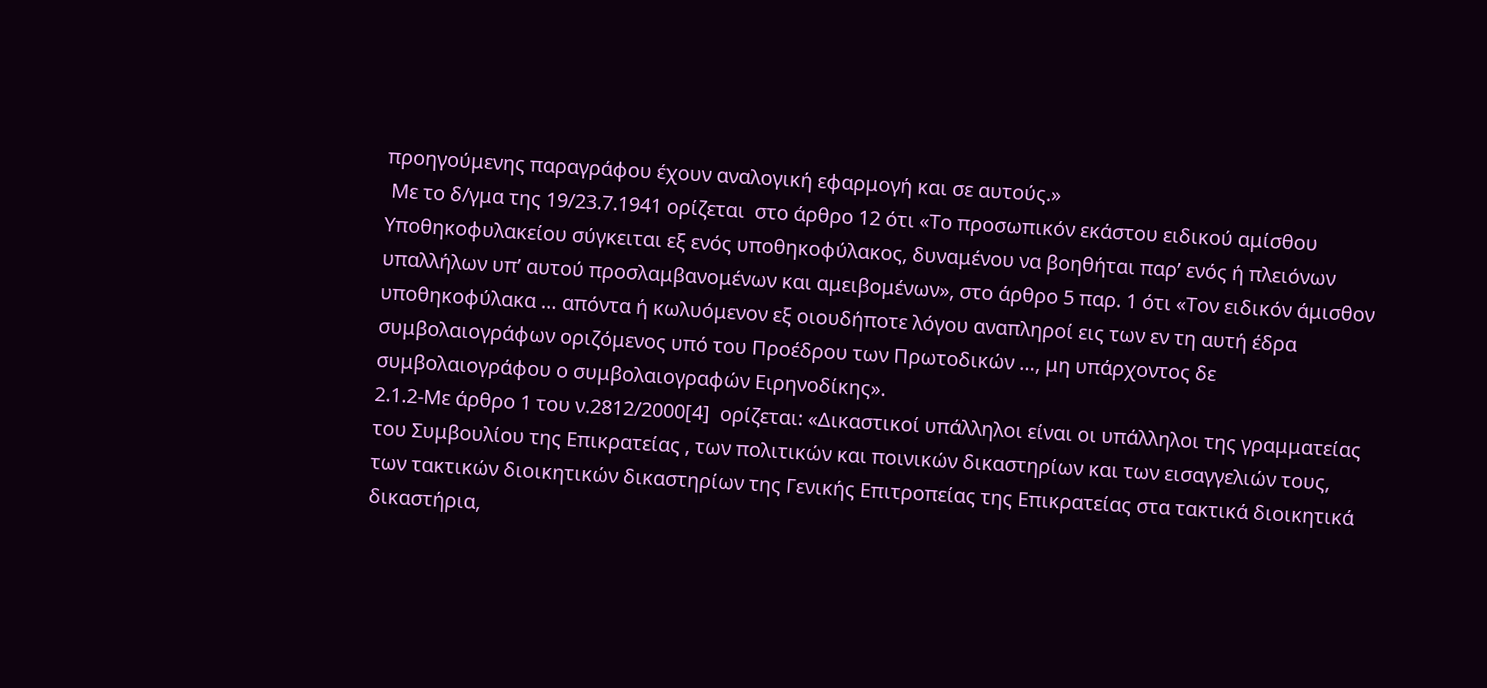προηγούμενης παραγράφου έχουν αναλογική εφαρμογή και σε αυτούς.»
 Με το δ/γμα της 19/23.7.1941 ορίζεται  στο άρθρο 12 ότι «Το προσωπικόν εκάστου ειδικού αμίσθου Υποθηκοφυλακείου σύγκειται εξ ενός υποθηκοφύλακος, δυναμένου να βοηθήται παρ’ ενός ή πλειόνων υπαλλήλων υπ’ αυτού προσλαμβανομένων και αμειβομένων», στο άρθρο 5 παρ. 1 ότι «Τον ειδικόν άμισθον υποθηκοφύλακα … απόντα ή κωλυόμενον εξ οιουδήποτε λόγου αναπληροί εις των εν τη αυτή έδρα συμβολαιογράφων οριζόμενος υπό του Προέδρου των Πρωτοδικών …, μη υπάρχοντος δε συμβολαιογράφου ο συμβολαιογραφών Ειρηνοδίκης».
2.1.2-Με άρθρο 1 του ν.2812/2000[4]  ορίζεται: «Δικαστικοί υπάλληλοι είναι οι υπάλληλοι της γραμματείας του Συμβουλίου της Επικρατείας , των πολιτικών και ποινικών δικαστηρίων και των εισαγγελιών τους, των τακτικών διοικητικών δικαστηρίων της Γενικής Επιτροπείας της Επικρατείας στα τακτικά διοικητικά δικαστήρια,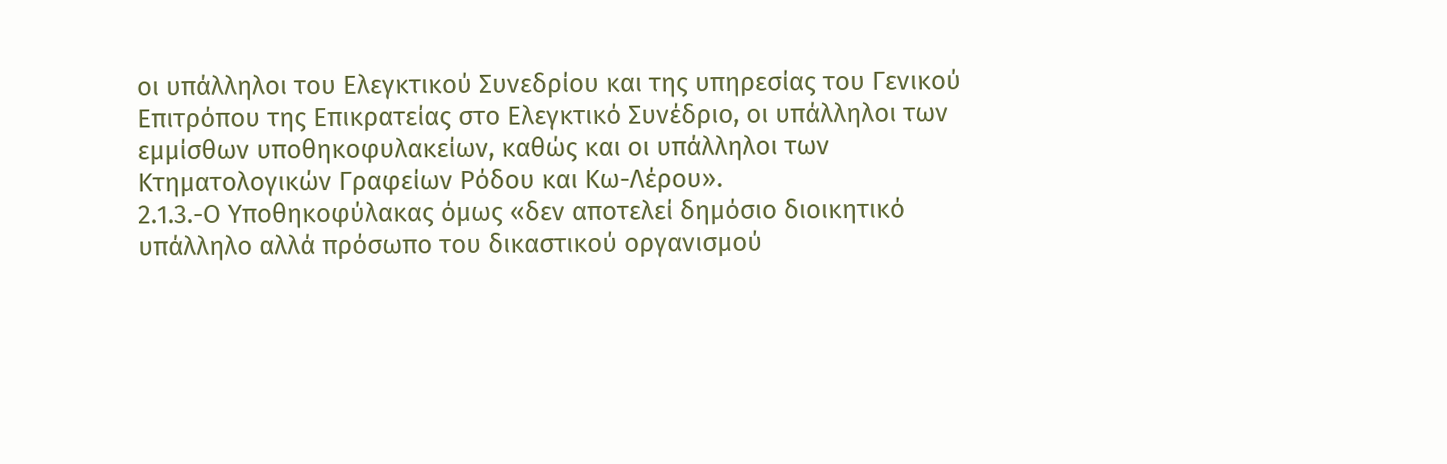οι υπάλληλοι του Ελεγκτικού Συνεδρίου και της υπηρεσίας του Γενικού Επιτρόπου της Επικρατείας στο Ελεγκτικό Συνέδριο, οι υπάλληλοι των εμμίσθων υποθηκοφυλακείων, καθώς και οι υπάλληλοι των Κτηματολογικών Γραφείων Ρόδου και Κω-Λέρου».
2.1.3.-Ο Υποθηκοφύλακας όμως «δεν αποτελεί δημόσιο διοικητικό υπάλληλο αλλά πρόσωπο του δικαστικού οργανισμού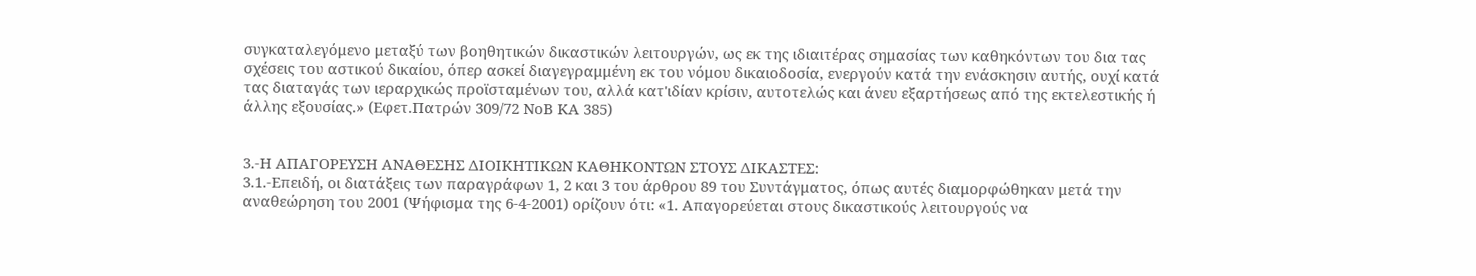συγκαταλεγόμενο μεταξύ των βοηθητικών δικαστικών λειτουργών, ως εκ της ιδιαιτέρας σημασίας των καθηκόντων του δια τας σχέσεις του αστικού δικαίου, όπερ ασκεί διαγεγραμμένη εκ του νόμου δικαιοδοσία, ενεργούν κατά την ενάσκησιν αυτής, ουχί κατά τας διαταγάς των ιεραρχικώς προϊσταμένων του, αλλά κατ'ιδίαν κρίσιν, αυτοτελώς και άνευ εξαρτήσεως από της εκτελεστικής ή άλλης εξουσίας.» (Εφετ.Πατρών 309/72 ΝοΒ ΚΑ 385)


3.-Η ΑΠΑΓΟΡΕΥΣΗ ΑΝΑΘΕΣΗΣ ΔΙΟΙΚΗΤΙΚΩΝ ΚΑΘΗΚΟΝΤΩΝ ΣΤΟΥΣ ΔΙΚΑΣΤΕΣ:
3.1.-Επειδή, οι διατάξεις των παραγράφων 1, 2 και 3 του άρθρου 89 του Συντάγματος, όπως αυτές διαμορφώθηκαν μετά την αναθεώρηση του 2001 (Ψήφισμα της 6-4-2001) ορίζουν ότι: «1. Απαγορεύεται στους δικαστικούς λειτουργούς να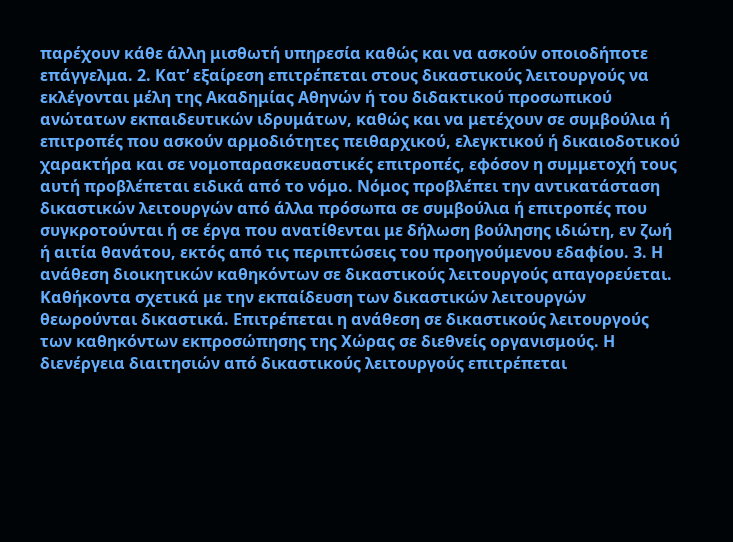παρέχουν κάθε άλλη μισθωτή υπηρεσία καθώς και να ασκούν οποιοδήποτε επάγγελμα. 2. Κατ’ εξαίρεση επιτρέπεται στους δικαστικούς λειτουργούς να εκλέγονται μέλη της Ακαδημίας Αθηνών ή του διδακτικού προσωπικού ανώτατων εκπαιδευτικών ιδρυμάτων, καθώς και να μετέχουν σε συμβούλια ή επιτροπές που ασκούν αρμοδιότητες πειθαρχικού, ελεγκτικού ή δικαιοδοτικού χαρακτήρα και σε νομοπαρασκευαστικές επιτροπές, εφόσον η συμμετοχή τους αυτή προβλέπεται ειδικά από το νόμο. Νόμος προβλέπει την αντικατάσταση δικαστικών λειτουργών από άλλα πρόσωπα σε συμβούλια ή επιτροπές που συγκροτούνται ή σε έργα που ανατίθενται με δήλωση βούλησης ιδιώτη, εν ζωή ή αιτία θανάτου, εκτός από τις περιπτώσεις του προηγούμενου εδαφίου. 3. Η ανάθεση διοικητικών καθηκόντων σε δικαστικούς λειτουργούς απαγορεύεται. Καθήκοντα σχετικά με την εκπαίδευση των δικαστικών λειτουργών θεωρούνται δικαστικά. Επιτρέπεται η ανάθεση σε δικαστικούς λειτουργούς των καθηκόντων εκπροσώπησης της Χώρας σε διεθνείς οργανισμούς. Η διενέργεια διαιτησιών από δικαστικούς λειτουργούς επιτρέπεται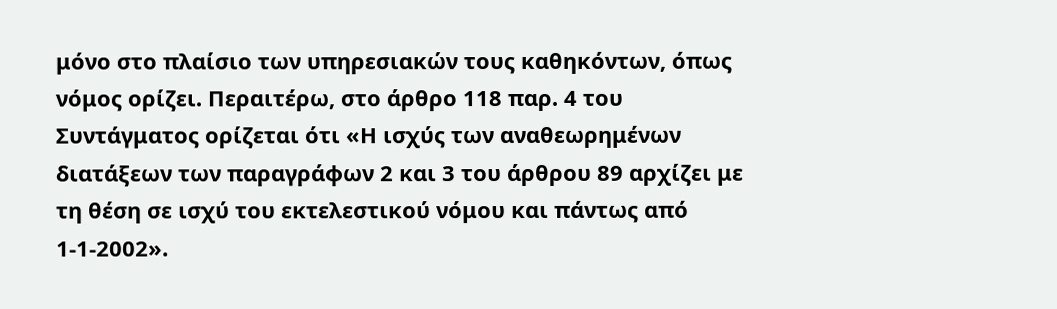μόνο στο πλαίσιο των υπηρεσιακών τους καθηκόντων, όπως νόμος ορίζει. Περαιτέρω, στο άρθρο 118 παρ. 4 του Συντάγματος ορίζεται ότι «Η ισχύς των αναθεωρημένων διατάξεων των παραγράφων 2 και 3 του άρθρου 89 αρχίζει με τη θέση σε ισχύ του εκτελεστικού νόμου και πάντως από 1-1-2002».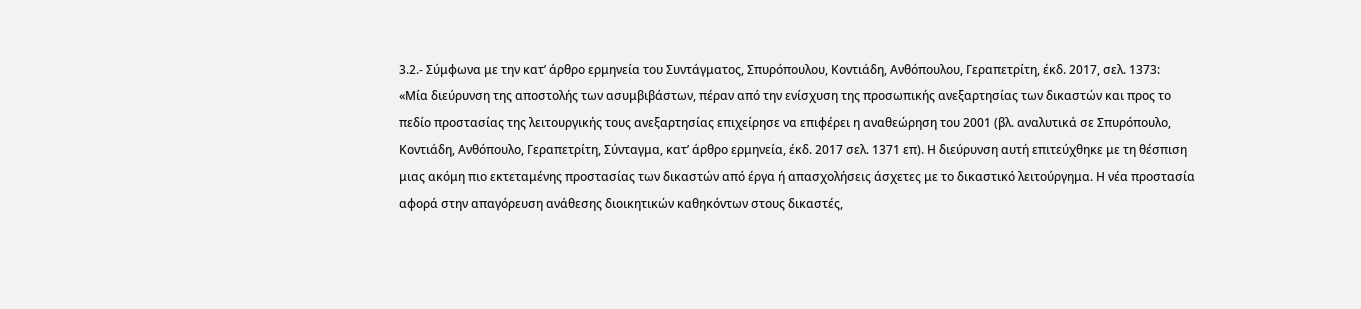3.2.- Σύμφωνα με την κατ’ άρθρο ερμηνεία του Συντάγματος, Σπυρόπουλου, Κοντιάδη, Ανθόπουλου, Γεραπετρίτη, έκδ. 2017, σελ. 1373:
«Μία διεύρυνση της αποστολής των ασυμβιβάστων, πέραν από την ενίσχυση της προσωπικής ανεξαρτησίας των δικαστών και προς το πεδίο προστασίας της λειτουργικής τους ανεξαρτησίας επιχείρησε να επιφέρει η αναθεώρηση του 2001 (βλ. αναλυτικά σε Σπυρόπουλο, Κοντιάδη, Ανθόπουλο, Γεραπετρίτη, Σύνταγμα, κατ’ άρθρο ερμηνεία, έκδ. 2017 σελ. 1371 επ). Η διεύρυνση αυτή επιτεύχθηκε με τη θέσπιση μιας ακόμη πιο εκτεταμένης προστασίας των δικαστών από έργα ή απασχολήσεις άσχετες με το δικαστικό λειτούργημα. Η νέα προστασία αφορά στην απαγόρευση ανάθεσης διοικητικών καθηκόντων στους δικαστές,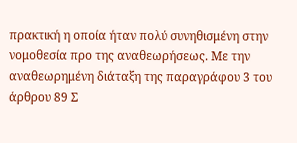πρακτική η οποία ήταν πολύ συνηθισμένη στην νομοθεσία προ της αναθεωρήσεως. Με την αναθεωρημένη διάταξη της παραγράφου 3 του άρθρου 89 Σ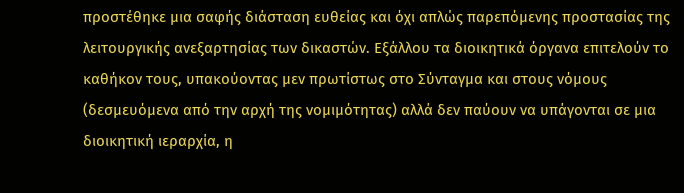προστέθηκε μια σαφής διάσταση ευθείας και όχι απλώς παρεπόμενης προστασίας της λειτουργικής ανεξαρτησίας των δικαστών. Εξάλλου τα διοικητικά όργανα επιτελούν το καθήκον τους, υπακούοντας μεν πρωτίστως στο Σύνταγμα και στους νόμους (δεσμευόμενα από την αρχή της νομιμότητας) αλλά δεν παύουν να υπάγονται σε μια διοικητική ιεραρχία, η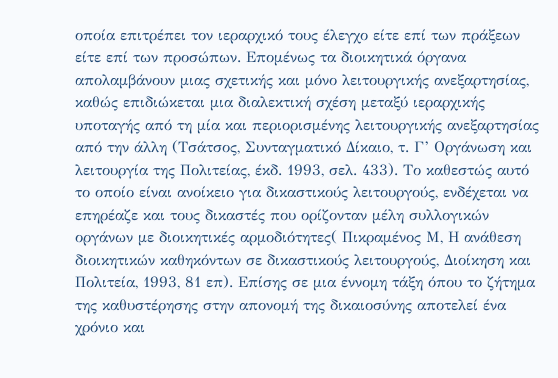οποία επιτρέπει τον ιεραρχικό τους έλεγχο είτε επί των πράξεων είτε επί των προσώπων. Επομένως τα διοικητικά όργανα απολαμβάνουν μιας σχετικής και μόνο λειτουργικής ανεξαρτησίας, καθώς επιδιώκεται μια διαλεκτική σχέση μεταξύ ιεραρχικής υποταγής από τη μία και περιορισμένης λειτουργικής ανεξαρτησίας από την άλλη (Τσάτσος, Συνταγματικό Δίκαιο, τ. Γ’ Οργάνωση και λειτουργία της Πολιτείας, έκδ. 1993, σελ. 433). Το καθεστώς αυτό το οποίο είναι ανοίκειο για δικαστικούς λειτουργούς, ενδέχεται να επηρέαζε και τους δικαστές που ορίζονταν μέλη συλλογικών οργάνων με διοικητικές αρμοδιότητες( Πικραμένος Μ, Η ανάθεση διοικητικών καθηκόντων σε δικαστικούς λειτουργούς, Διοίκηση και Πολιτεία, 1993, 81 επ). Επίσης σε μια έννομη τάξη όπου το ζήτημα της καθυστέρησης στην απονομή της δικαιοσύνης αποτελεί ένα χρόνιο και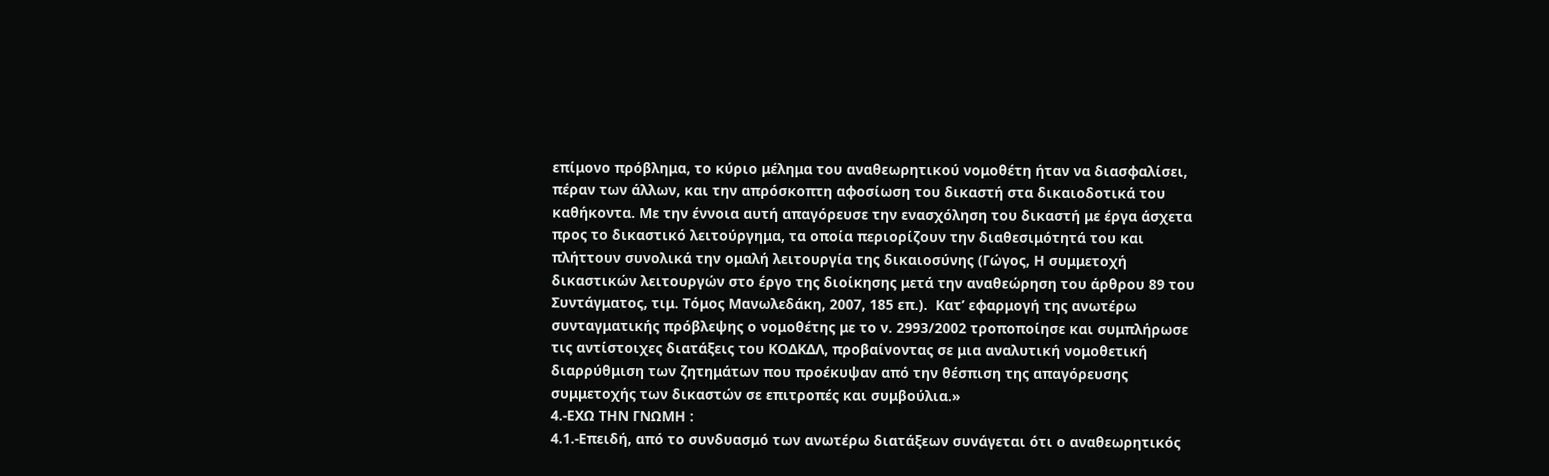επίμονο πρόβλημα, το κύριο μέλημα του αναθεωρητικού νομοθέτη ήταν να διασφαλίσει, πέραν των άλλων, και την απρόσκοπτη αφοσίωση του δικαστή στα δικαιοδοτικά του καθήκοντα. Με την έννοια αυτή απαγόρευσε την ενασχόληση του δικαστή με έργα άσχετα προς το δικαστικό λειτούργημα, τα οποία περιορίζουν την διαθεσιμότητά του και πλήττουν συνολικά την ομαλή λειτουργία της δικαιοσύνης (Γώγος, Η συμμετοχή δικαστικών λειτουργών στο έργο της διοίκησης μετά την αναθεώρηση του άρθρου 89 του Συντάγματος, τιμ. Τόμος Μανωλεδάκη, 2007, 185 επ.).  Κατ’ εφαρμογή της ανωτέρω συνταγματικής πρόβλεψης ο νομοθέτης με το ν. 2993/2002 τροποποίησε και συμπλήρωσε τις αντίστοιχες διατάξεις του ΚΟΔΚΔΛ, προβαίνοντας σε μια αναλυτική νομοθετική διαρρύθμιση των ζητημάτων που προέκυψαν από την θέσπιση της απαγόρευσης συμμετοχής των δικαστών σε επιτροπές και συμβούλια.»
4.-ΕΧΩ ΤΗΝ ΓΝΩΜΗ :
4.1.-Επειδή, από το συνδυασμό των ανωτέρω διατάξεων συνάγεται ότι ο αναθεωρητικός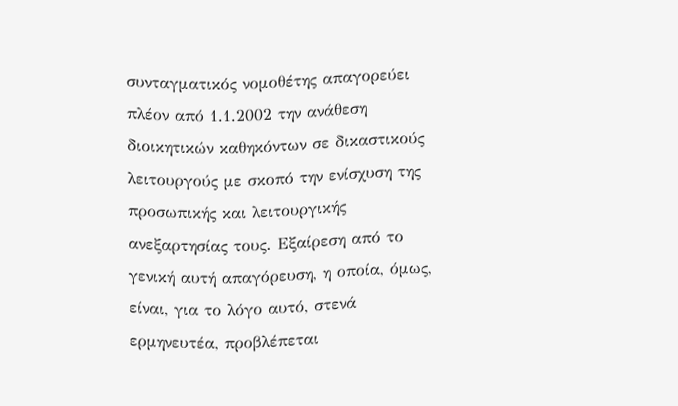συνταγματικός νομοθέτης απαγορεύει πλέον από 1.1.2002 την ανάθεση διοικητικών καθηκόντων σε δικαστικούς λειτουργούς με σκοπό την ενίσχυση της προσωπικής και λειτουργικής ανεξαρτησίας τους. Εξαίρεση από το γενική αυτή απαγόρευση, η οποία, όμως, είναι, για το λόγο αυτό, στενά ερμηνευτέα, προβλέπεται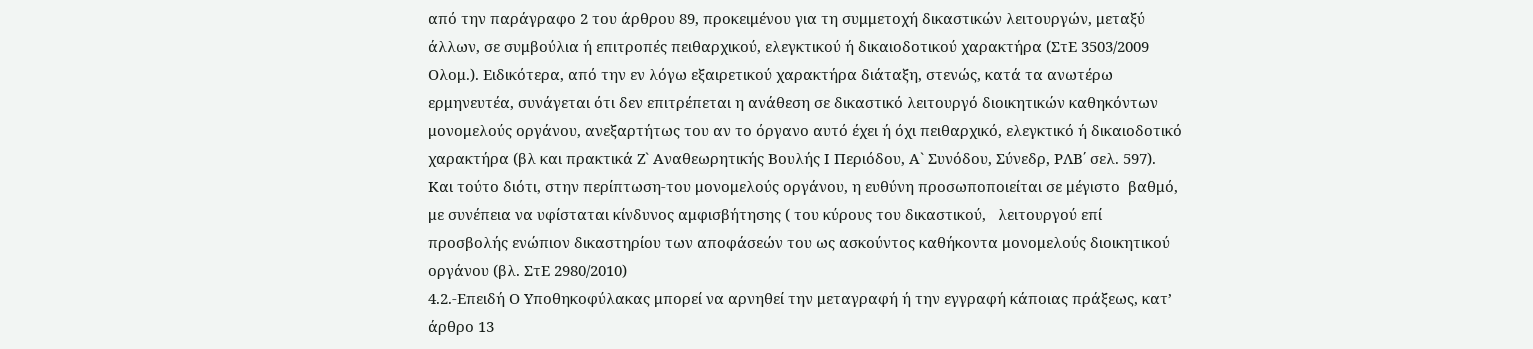από την παράγραφο 2 του άρθρου 89, προκειμένου για τη συμμετοχή δικαστικών λειτουργών, μεταξύ άλλων, σε συμβούλια ή επιτροπές πειθαρχικού, ελεγκτικού ή δικαιοδοτικού χαρακτήρα (ΣτΕ 3503/2009 Ολομ.). Ειδικότερα, από την εν λόγω εξαιρετικού χαρακτήρα διάταξη, στενώς, κατά τα ανωτέρω ερμηνευτέα, συνάγεται ότι δεν επιτρέπεται η ανάθεση σε δικαστικό λειτουργό διοικητικών καθηκόντων μονομελούς οργάνου, ανεξαρτήτως του αν το όργανο αυτό έχει ή όχι πειθαρχικό, ελεγκτικό ή δικαιοδοτικό χαρακτήρα (βλ και πρακτικά Ζ` Αναθεωρητικής Βουλής Ι Περιόδου, Α` Συνόδου, Σύνεδρ, ΡΛΒ΄ σελ. 597). Και τούτο διότι, στην περίπτωση-του μονομελούς οργάνου, η ευθύνη προσωποποιείται σε μέγιστο  βαθμό, με συνέπεια να υφίσταται κίνδυνος αμφισβήτησης ( του κύρους του δικαστικού,   λειτουργού επί προσβολής ενώπιον δικαστηρίου των αποφάσεών του ως ασκούντος καθήκοντα μονομελούς διοικητικού οργάνου (βλ. ΣτΕ 2980/2010)
4.2.-Επειδή Ο Υποθηκοφύλακας μπορεί να αρνηθεί την μεταγραφή ή την εγγραφή κάποιας πράξεως, κατ’ άρθρο 13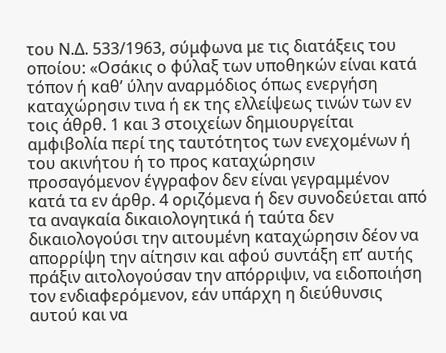του Ν.Δ. 533/1963, σύμφωνα με τις διατάξεις του οποίου: «Οσάκις ο φύλαξ των υποθηκών είναι κατά τόπον ή καθ’ ύλην αναρμόδιος όπως ενεργήση καταχώρησιν τινα ή εκ της ελλείψεως τινών των εν τοις άθρθ. 1 και 3 στοιχείων δημιουργείται αμφιβολία περί της ταυτότητος των ενεχομένων ή του ακινήτου ή το προς καταχώρησιν προσαγόμενον έγγραφον δεν είναι γεγραμμένον κατά τα εν άρθρ. 4 οριζόμενα ή δεν συνοδεύεται από τα αναγκαία δικαιολογητικά ή ταύτα δεν δικαιολογούσι την αιτουμένη καταχώρησιν δέον να απορρίψη την αίτησιν και αφού συντάξη επ’ αυτής πράξιν αιτολογούσαν την απόρριψιν, να ειδοποιήση τον ενδιαφερόμενον, εάν υπάρχη η διεύθυνσις αυτού και να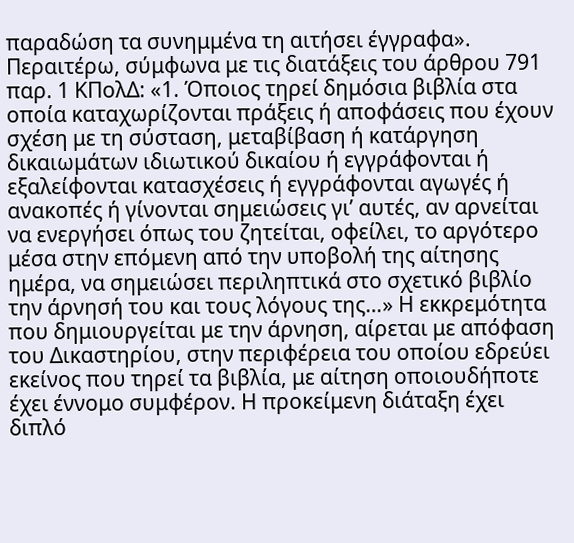παραδώση τα συνημμένα τη αιτήσει έγγραφα». Περαιτέρω, σύμφωνα με τις διατάξεις του άρθρου 791 παρ. 1 ΚΠολΔ: «1. Όποιος τηρεί δημόσια βιβλία στα οποία καταχωρίζονται πράξεις ή αποφάσεις που έχουν σχέση με τη σύσταση, μεταβίβαση ή κατάργηση δικαιωμάτων ιδιωτικού δικαίου ή εγγράφονται ή εξαλείφονται κατασχέσεις ή εγγράφονται αγωγές ή ανακοπές ή γίνονται σημειώσεις γι’ αυτές, αν αρνείται να ενεργήσει όπως του ζητείται, οφείλει, το αργότερο μέσα στην επόμενη από την υποβολή της αίτησης ημέρα, να σημειώσει περιληπτικά στο σχετικό βιβλίο την άρνησή του και τους λόγους της…» Η εκκρεμότητα που δημιουργείται με την άρνηση, αίρεται με απόφαση του Δικαστηρίου, στην περιφέρεια του οποίου εδρεύει εκείνος που τηρεί τα βιβλία, με αίτηση οποιουδήποτε έχει έννομο συμφέρον. Η προκείμενη διάταξη έχει διπλό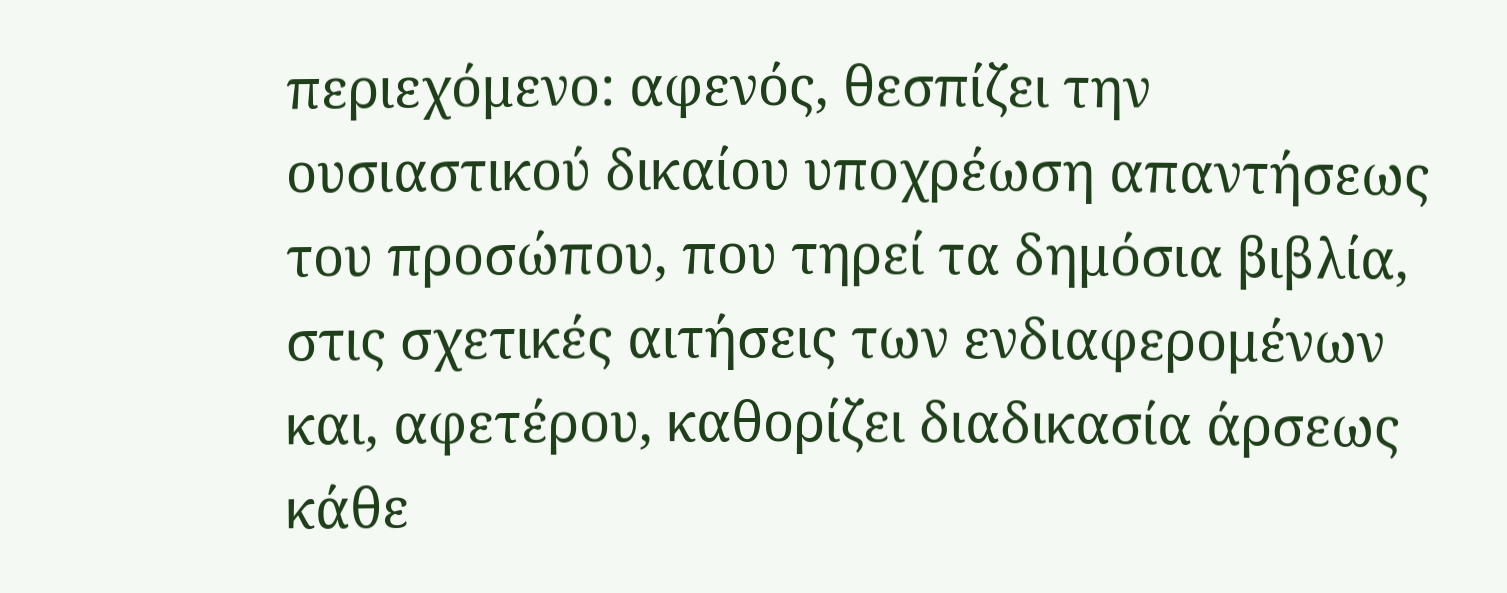περιεχόμενο: αφενός, θεσπίζει την ουσιαστικού δικαίου υποχρέωση απαντήσεως του προσώπου, που τηρεί τα δημόσια βιβλία, στις σχετικές αιτήσεις των ενδιαφερομένων και, αφετέρου, καθορίζει διαδικασία άρσεως κάθε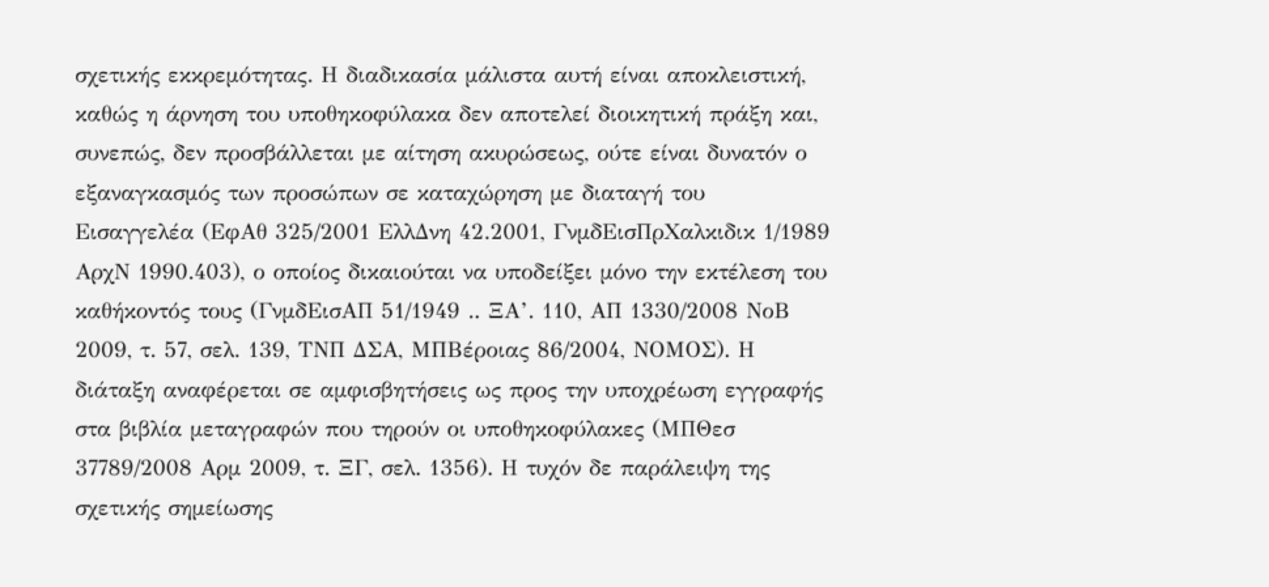σχετικής εκκρεμότητας. Η διαδικασία μάλιστα αυτή είναι αποκλειστική, καθώς η άρνηση του υποθηκοφύλακα δεν αποτελεί διοικητική πράξη και, συνεπώς, δεν προσβάλλεται με αίτηση ακυρώσεως, ούτε είναι δυνατόν ο εξαναγκασμός των προσώπων σε καταχώρηση με διαταγή του Εισαγγελέα (ΕφΑθ 325/2001 ΕλλΔνη 42.2001, ΓνμδΕισΠρΧαλκιδικ 1/1989 ΑρχΝ 1990.403), ο οποίος δικαιούται να υποδείξει μόνο την εκτέλεση του καθήκοντός τους (ΓνμδΕισΑΠ 51/1949 .. ΞΑ’. 110, ΑΠ 1330/2008 ΝοΒ 2009, τ. 57, σελ. 139, ΤΝΠ ΔΣΑ, ΜΠΒέροιας 86/2004, ΝΟΜΟΣ). Η διάταξη αναφέρεται σε αμφισβητήσεις ως προς την υποχρέωση εγγραφής στα βιβλία μεταγραφών που τηρούν οι υποθηκοφύλακες (ΜΠΘεσ 37789/2008 Αρμ 2009, τ. ΞΓ, σελ. 1356). Η τυχόν δε παράλειψη της σχετικής σημείωσης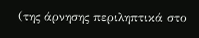(της άρνησης περιληπτικά στο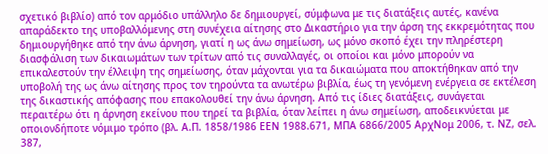σχετικό βιβλίο) από τον αρμόδιο υπάλληλο δε δημιουργεί, σύμφωνα με τις διατάξεις αυτές, κανένα απαράδεκτο της υποβαλλόμενης στη συνέχεια αίτησης στο Δικαστήριο για την άρση της εκκρεμότητας που δημιουργήθηκε από την άνω άρνηση, γιατί η ως άνω σημείωση, ως μόνο σκοπό έχει την πληρέστερη διασφάλιση των δικαιωμάτων των τρίτων από τις συναλλαγές, οι οποίοι και μόνο μπορούν να επικαλεστούν την έλλειψη της σημείωσης, όταν μάχονται για τα δικαιώματα που αποκτήθηκαν από την υποβολή της ως άνω αίτησης προς τον τηρούντα τα ανωτέρω βιβλία, έως τη γενόμενη ενέργεια σε εκτέλεση της δικαστικής απόφασης που επακολουθεί την άνω άρνηση. Από τις ίδιες διατάξεις, συνάγεται περαιτέρω ότι η άρνηση εκείνου που τηρεί τα βιβλία, όταν λείπει η άνω σημείωση, αποδεικνύεται με οποιονδήποτε νόμιμο τρόπο (βλ. Α.Π. 1858/1986 ΕΕΝ 1988.671, ΜΠΑ 6866/2005 ΑρχΝομ 2006, τ. ΝΖ, σελ. 387,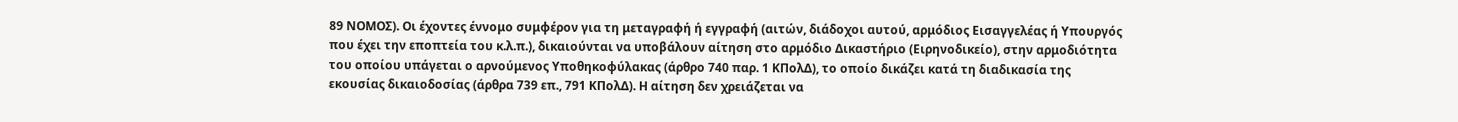89 ΝΟΜΟΣ). Οι έχοντες έννομο συμφέρον για τη μεταγραφή ή εγγραφή (αιτών, διάδοχοι αυτού, αρμόδιος Εισαγγελέας ή Υπουργός που έχει την εποπτεία του κ.λ.π.), δικαιούνται να υποβάλουν αίτηση στο αρμόδιο Δικαστήριο (Ειρηνοδικείο), στην αρμοδιότητα του οποίου υπάγεται ο αρνούμενος Υποθηκοφύλακας (άρθρο 740 παρ. 1 ΚΠολΔ), το οποίο δικάζει κατά τη διαδικασία της εκουσίας δικαιοδοσίας (άρθρα 739 επ., 791 ΚΠολΔ). Η αίτηση δεν χρειάζεται να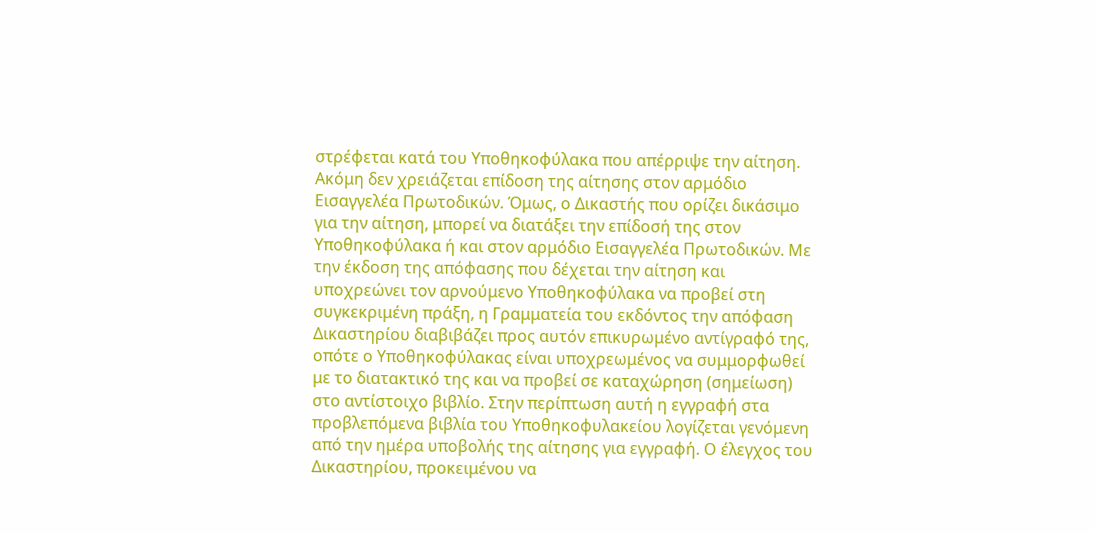στρέφεται κατά του Υποθηκοφύλακα που απέρριψε την αίτηση. Ακόμη δεν χρειάζεται επίδοση της αίτησης στον αρμόδιο Εισαγγελέα Πρωτοδικών. Όμως, ο Δικαστής που ορίζει δικάσιμο για την αίτηση, μπορεί να διατάξει την επίδοσή της στον Υποθηκοφύλακα ή και στον αρμόδιο Εισαγγελέα Πρωτοδικών. Με την έκδοση της απόφασης που δέχεται την αίτηση και υποχρεώνει τον αρνούμενο Υποθηκοφύλακα να προβεί στη συγκεκριμένη πράξη, η Γραμματεία του εκδόντος την απόφαση Δικαστηρίου διαβιβάζει προς αυτόν επικυρωμένο αντίγραφό της, οπότε ο Υποθηκοφύλακας είναι υποχρεωμένος να συμμορφωθεί με το διατακτικό της και να προβεί σε καταχώρηση (σημείωση) στο αντίστοιχο βιβλίο. Στην περίπτωση αυτή η εγγραφή στα προβλεπόμενα βιβλία του Υποθηκοφυλακείου λογίζεται γενόμενη από την ημέρα υποβολής της αίτησης για εγγραφή. Ο έλεγχος του Δικαστηρίου, προκειμένου να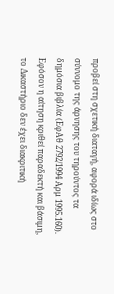προβεί στη σχετική διαταγή, αφορά ιδίως στο σύννομο της άρνησης του τηρούντος τα δημόσια βιβλία (ΕφΑθ 2792/1994 Αρμ 1995.160). Εφόσον η αίτηση κριθεί παραδεκτή και βάσιμη, το Δικαστήριο δεν έχει διακριτική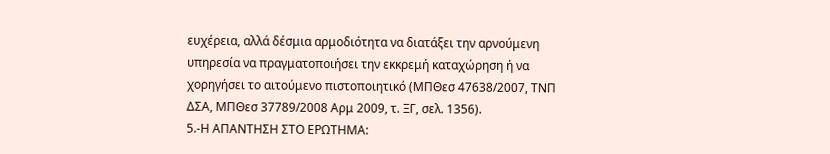ευχέρεια, αλλά δέσμια αρμοδιότητα να διατάξει την αρνούμενη υπηρεσία να πραγματοποιήσει την εκκρεμή καταχώρηση ή να χορηγήσει το αιτούμενο πιστοποιητικό (ΜΠΘεσ 47638/2007, ΤΝΠ ΔΣΑ, ΜΠΘεσ 37789/2008 Αρμ 2009, τ. ΞΓ, σελ. 1356).
5.-Η ΑΠΑΝΤΗΣΗ ΣΤΟ ΕΡΩΤΗΜΑ: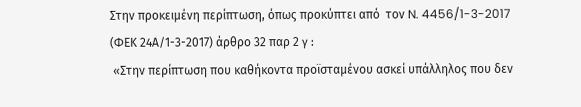Στην προκειμένη περίπτωση, όπως προκύπτει από  τον N. 4456/1-3-2017 (ΦΕΚ 24Α/1-3-2017) άρθρο 32 παρ 2 γ :
 «Στην περίπτωση που καθήκοντα προϊσταμένου ασκεί υπάλληλος που δεν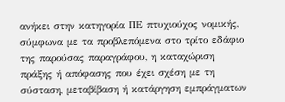ανήκει στην κατηγορία ΠΕ πτυχιούχος νομικής, σύμφωνα με τα προβλεπόμενα στο τρίτο εδάφιο της παρούσας παραγράφου, η καταχώριση πράξης ή απόφασης που έχει σχέση με τη σύσταση, μεταβίβαση ή κατάργηση εμπράγματων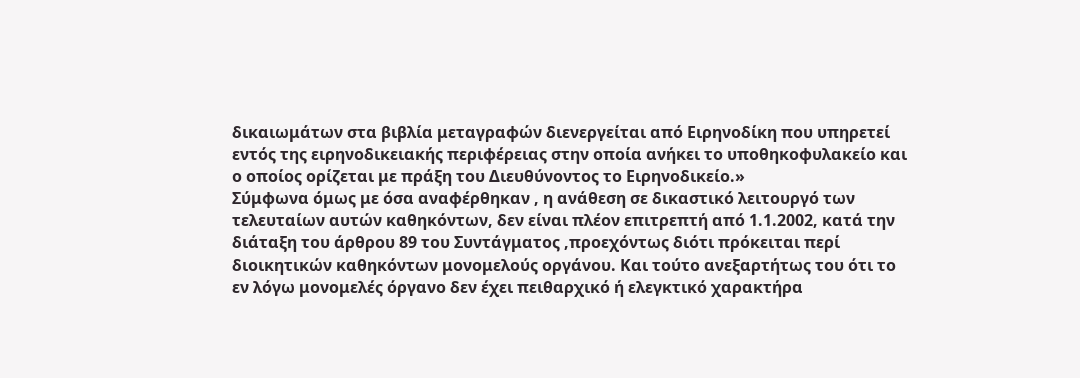δικαιωμάτων στα βιβλία μεταγραφών διενεργείται από Ειρηνοδίκη που υπηρετεί εντός της ειρηνοδικειακής περιφέρειας στην οποία ανήκει το υποθηκοφυλακείο και ο οποίος ορίζεται με πράξη του Διευθύνοντος το Ειρηνοδικείο.»
Σύμφωνα όμως με όσα αναφέρθηκαν , η ανάθεση σε δικαστικό λειτουργό των τελευταίων αυτών καθηκόντων, δεν είναι πλέον επιτρεπτή από 1.1.2002, κατά την διάταξη του άρθρου 89 του Συντάγματος ,προεχόντως διότι πρόκειται περί διοικητικών καθηκόντων μονομελούς οργάνου. Και τούτο ανεξαρτήτως του ότι το εν λόγω μονομελές όργανο δεν έχει πειθαρχικό ή ελεγκτικό χαρακτήρα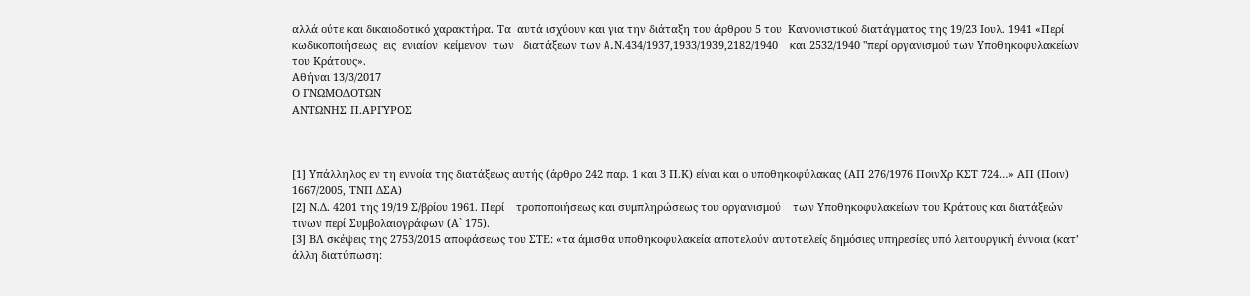αλλά ούτε και δικαιοδοτικό χαρακτήρα. Τα  αυτά ισχύουν και για την διάταξη του άρθρου 5 του  Κανονιστικού διατάγματος της 19/23 Ιουλ. 1941 «Περί  κωδικοποιήσεως  εις  ενιαίον  κείμενον  των   διατάξεων των A.Ν.434/1937,1933/1939,2182/1940    και 2532/1940 "περί οργανισμού των Υποθηκοφυλακείων   του Κράτους».
Αθήναι 13/3/2017
Ο ΓΝΩΜΟΔΟΤΩΝ
ΑΝΤΩΝΗΣ Π.ΑΡΓΥΡΟΣ



[1] Υπάλληλος εν τη εννοία της διατάξεως αυτής (άρθρο 242 παρ. 1 και 3 Π.Κ) είναι και ο υποθηκοφύλακας (ΑΠ 276/1976 ΠοινΧρ ΚΣΤ 724…» ΑΠ (Ποιν) 1667/2005, ΤΝΠ ΔΣΑ)
[2] Ν.Δ. 4201 της 19/19 Σ/βρίου 1961. Περί    τροποποιήσεως και συμπληρώσεως του οργανισμού    των Υποθηκοφυλακείων του Κράτους και διατάξεών    τινων περί Συμβολαιογράφων (Α` 175).
[3] ΒΛ σκέψεις της 2753/2015 αποφάσεως του ΣΤΕ: «τα άμισθα υποθηκοφυλακεία αποτελούν αυτοτελείς δημόσιες υπηρεσίες υπό λειτουργική έννοια (κατ’ άλλη διατύπωση: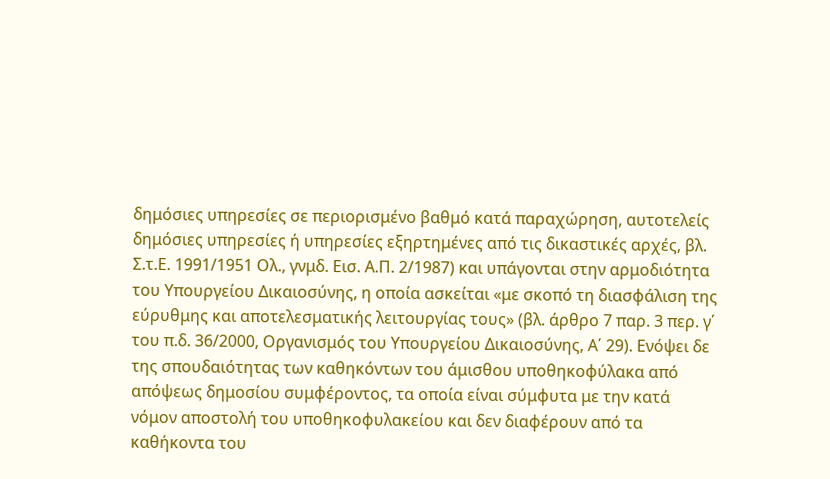δημόσιες υπηρεσίες σε περιορισμένο βαθμό κατά παραχώρηση, αυτοτελείς δημόσιες υπηρεσίες ή υπηρεσίες εξηρτημένες από τις δικαστικές αρχές, βλ. Σ.τ.Ε. 1991/1951 Ολ., γνμδ. Εισ. Α.Π. 2/1987) και υπάγονται στην αρμοδιότητα του Υπουργείου Δικαιοσύνης, η οποία ασκείται «με σκοπό τη διασφάλιση της εύρυθμης και αποτελεσματικής λειτουργίας τους» (βλ. άρθρο 7 παρ. 3 περ. γ΄ του π.δ. 36/2000, Οργανισμός του Υπουργείου Δικαιοσύνης, Α΄ 29). Ενόψει δε της σπουδαιότητας των καθηκόντων του άμισθου υποθηκοφύλακα από απόψεως δημοσίου συμφέροντος, τα οποία είναι σύμφυτα με την κατά νόμον αποστολή του υποθηκοφυλακείου και δεν διαφέρουν από τα καθήκοντα του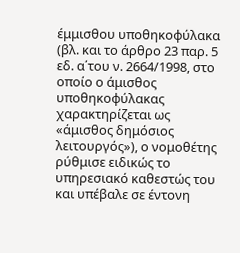έμμισθου υποθηκοφύλακα (βλ. και το άρθρο 23 παρ. 5 εδ. α΄του ν. 2664/1998, στο οποίο ο άμισθος υποθηκοφύλακας χαρακτηρίζεται ως «άμισθος δημόσιος λειτουργός»), ο νομοθέτης ρύθμισε ειδικώς το υπηρεσιακό καθεστώς του και υπέβαλε σε έντονη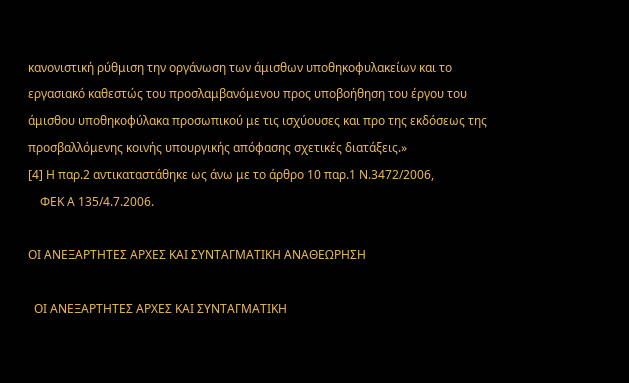κανονιστική ρύθμιση την οργάνωση των άμισθων υποθηκοφυλακείων και το εργασιακό καθεστώς του προσλαμβανόμενου προς υποβοήθηση του έργου του άμισθου υποθηκοφύλακα προσωπικού με τις ισχύουσες και προ της εκδόσεως της προσβαλλόμενης κοινής υπουργικής απόφασης σχετικές διατάξεις.»
[4] Η παρ.2 αντικαταστάθηκε ως άνω με το άρθρο 10 παρ.1 Ν.3472/2006,
    ΦΕΚ Α 135/4.7.2006.

ΟΙ ΑΝΕΞΑΡΤΗΤΕΣ ΑΡΧΕΣ ΚΑΙ ΣΥΝΤΑΓΜΑΤΙΚΗ ΑΝΑΘΕΩΡΗΣΗ

  ΟΙ ΑΝΕΞΑΡΤΗΤΕΣ ΑΡΧΕΣ ΚΑΙ ΣΥΝΤΑΓΜΑΤΙΚΗ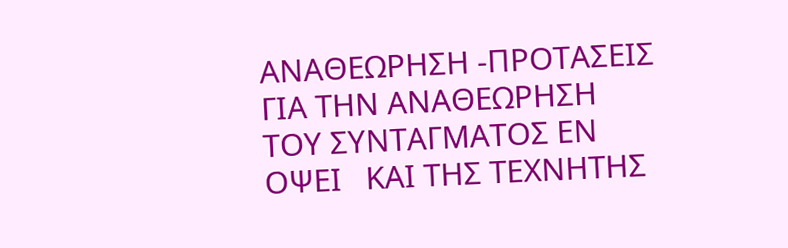ΑΝΑΘΕΩΡΗΣΗ -ΠΡΟΤΑΣΕΙΣ ΓΙΑ ΤΗΝ ΑΝΑΘΕΩΡΗΣΗ ΤΟΥ ΣΥΝΤΑΓΜΑΤΟΣ ΕΝ ΟΨΕΙ   ΚΑΙ ΤΗΣ ΤΕΧΝΗΤΗΣ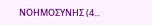ΝΟΗΜΟΣΥΝΗΣ (4...